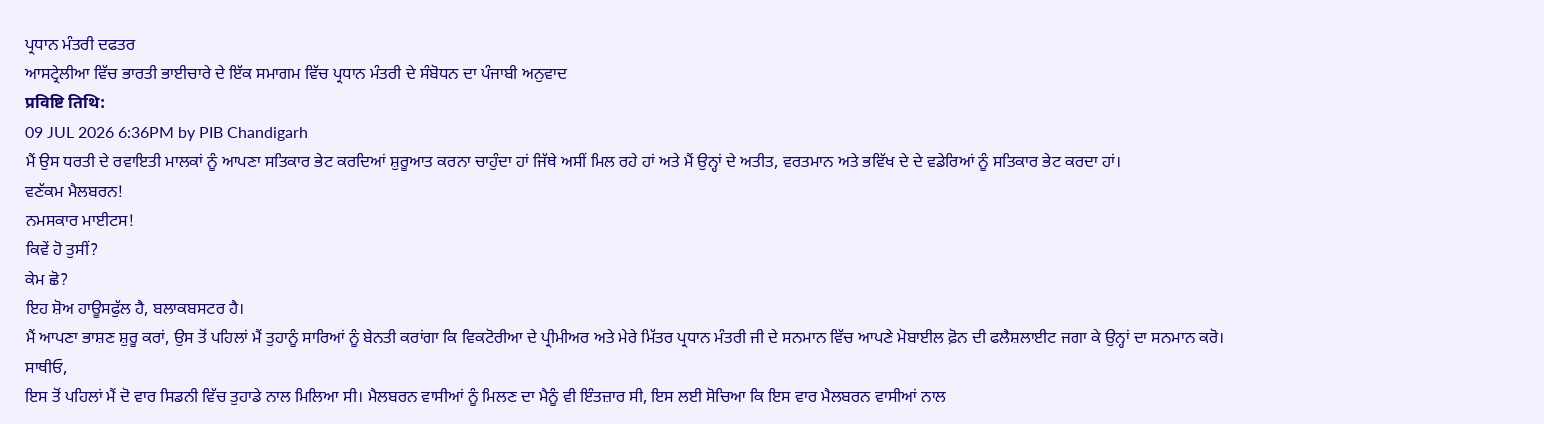ਪ੍ਰਧਾਨ ਮੰਤਰੀ ਦਫਤਰ
ਆਸਟ੍ਰੇਲੀਆ ਵਿੱਚ ਭਾਰਤੀ ਭਾਈਚਾਰੇ ਦੇ ਇੱਕ ਸਮਾਗਮ ਵਿੱਚ ਪ੍ਰਧਾਨ ਮੰਤਰੀ ਦੇ ਸੰਬੋਧਨ ਦਾ ਪੰਜਾਬੀ ਅਨੁਵਾਦ
प्रविष्टि तिथि:
09 JUL 2026 6:36PM by PIB Chandigarh
ਮੈਂ ਉਸ ਧਰਤੀ ਦੇ ਰਵਾਇਤੀ ਮਾਲਕਾਂ ਨੂੰ ਆਪਣਾ ਸਤਿਕਾਰ ਭੇਟ ਕਰਦਿਆਂ ਸ਼ੁਰੂਆਤ ਕਰਨਾ ਚਾਹੁੰਦਾ ਹਾਂ ਜਿੱਥੇ ਅਸੀਂ ਮਿਲ ਰਹੇ ਹਾਂ ਅਤੇ ਮੈਂ ਉਨ੍ਹਾਂ ਦੇ ਅਤੀਤ, ਵਰਤਮਾਨ ਅਤੇ ਭਵਿੱਖ ਦੇ ਦੇ ਵਡੇਰਿਆਂ ਨੂੰ ਸਤਿਕਾਰ ਭੇਟ ਕਰਦਾ ਹਾਂ।
ਵਣੱਕਮ ਮੈਲਬਰਨ!
ਨਮਸਕਾਰ ਮਾਈਟਸ!
ਕਿਵੇਂ ਹੋ ਤੁਸੀਂ?
ਕੇਮ ਛੋ?
ਇਹ ਸ਼ੋਅ ਹਾਊਸਫੁੱਲ ਹੈ, ਬਲਾਕਬਸਟਰ ਹੈ।
ਮੈਂ ਆਪਣਾ ਭਾਸ਼ਣ ਸ਼ੁਰੂ ਕਰਾਂ, ਉਸ ਤੋਂ ਪਹਿਲਾਂ ਮੈਂ ਤੁਹਾਨੂੰ ਸਾਰਿਆਂ ਨੂੰ ਬੇਨਤੀ ਕਰਾਂਗਾ ਕਿ ਵਿਕਟੋਰੀਆ ਦੇ ਪ੍ਰੀਮੀਅਰ ਅਤੇ ਮੇਰੇ ਮਿੱਤਰ ਪ੍ਰਧਾਨ ਮੰਤਰੀ ਜੀ ਦੇ ਸਨਮਾਨ ਵਿੱਚ ਆਪਣੇ ਮੋਬਾਈਲ ਫ਼ੋਨ ਦੀ ਫਲੈਸ਼ਲਾਈਟ ਜਗਾ ਕੇ ਉਨ੍ਹਾਂ ਦਾ ਸਨਮਾਨ ਕਰੋ।
ਸਾਥੀਓ,
ਇਸ ਤੋਂ ਪਹਿਲਾਂ ਮੈਂ ਦੋ ਵਾਰ ਸਿਡਨੀ ਵਿੱਚ ਤੁਹਾਡੇ ਨਾਲ ਮਿਲਿਆ ਸੀ। ਮੈਲਬਰਨ ਵਾਸੀਆਂ ਨੂੰ ਮਿਲਣ ਦਾ ਮੈਨੂੰ ਵੀ ਇੰਤਜ਼ਾਰ ਸੀ, ਇਸ ਲਈ ਸੋਚਿਆ ਕਿ ਇਸ ਵਾਰ ਮੈਲਬਰਨ ਵਾਸੀਆਂ ਨਾਲ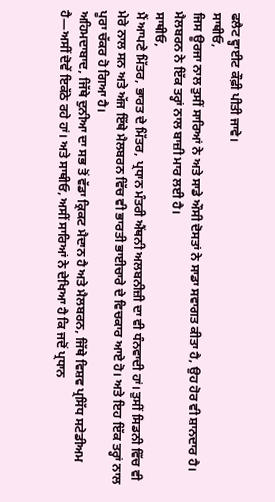ਫਲੈਟ ਵ੍ਹਾਈਟ ਕੌਫ਼ੀ ਪੀਤੀ ਜਾਵੇ।
ਸਾਥੀਓ,
ਜਿਸ ਊਰਜਾ ਨਾਲ ਤੁਸੀਂ ਸਾਰਿਆਂ ਨੇ ਅਤੇ ਸਾਡੇ ਔਸੀ ਦੋਸਤਾਂ ਨੇ ਸਾਡਾ ਸਵਾਗਤ ਕੀਤਾ ਹੈ, ਉਹ ਹੋਰ ਵੀ ਸ਼ਾਨਦਾਰ ਹੈ। ਮੈਲਬਰਨ ਨੇ ਇੱਕ ਤਰ੍ਹਾਂ ਨਾਲ ਬਾਜ਼ੀ ਮਾਰ ਲਈ ਹੈ।
ਸਾਥੀਓ,
ਮੈਂ ਆਪਣੇ ਮਿੱਤਰ, ਭਾਰਤ ਦੇ ਮਿੱਤਰ, ਪ੍ਰਧਾਨ ਮੰਤਰੀ ਐਂਥਨੀ ਅਲਬਨੀਜ਼ੀ ਦਾ ਵੀ ਧੰਨਵਾਦੀ ਹਾਂ। ਤੁਸੀਂ ਸਿਡਨੀ ਵਿੱਚ ਵੀ ਮੇਰੇ ਨਾਲ ਸਨ ਅਤੇ ਅੱਜ ਇੱਥੇ ਮੈਲਬਰਨ ਵਿੱਚ ਵੀ ਭਾਰਤੀ ਭਾਈਚਾਰੇ ਦੇ ਵਿਚਕਾਰ ਆਏ ਹੋ। ਅਤੇ ਇਹ ਇੱਕ ਤਰ੍ਹਾਂ ਨਾਲ ਪੂਰਾ ਚੱਕਰ ਹੋ ਗਿਆ ਹੈ।
ਅਹਿਮਦਾਬਾਦ, ਜਿੱਥੇ ਦੁਨੀਆ ਦਾ ਸਭ ਤੋਂ ਵੱਡਾ ਕ੍ਰਿਕਟ ਮੈਦਾਨ ਹੈ ਅਤੇ ਮੈਲਬਰਨ, ਜਿੱਥੇ ਵਿਸ਼ਵ ਪ੍ਰਸਿੱਧ ਸਟੇਡੀਅਮ ਹੈ—ਅਸੀਂ ਦੋਵੇਂ ਇਕੱਠੇ ਰਹੇ ਹਾਂ। ਅਤੇ ਸਾਥੀਓ, ਅਸੀਂ ਸਾਰਿਆਂ ਨੇ ਦੇਖਿਆ ਹੈ ਕਿ ਜਦੋਂ ਪ੍ਰਧਾਨ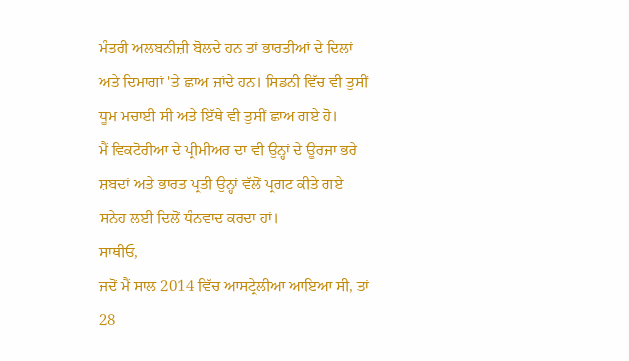ਮੰਤਰੀ ਅਲਬਨੀਜ਼ੀ ਬੋਲਦੇ ਹਨ ਤਾਂ ਭਾਰਤੀਆਂ ਦੇ ਦਿਲਾਂ ਅਤੇ ਦਿਮਾਗਾਂ 'ਤੇ ਛਾਅ ਜਾਂਦੇ ਹਨ। ਸਿਡਨੀ ਵਿੱਚ ਵੀ ਤੁਸੀਂ ਧੂਮ ਮਚਾਈ ਸੀ ਅਤੇ ਇੱਥੇ ਵੀ ਤੁਸੀਂ ਛਾਅ ਗਏ ਹੋ।
ਮੈਂ ਵਿਕਟੋਰੀਆ ਦੇ ਪ੍ਰੀਮੀਅਰ ਦਾ ਵੀ ਉਨ੍ਹਾਂ ਦੇ ਊਰਜਾ ਭਰੇ ਸ਼ਬਦਾਂ ਅਤੇ ਭਾਰਤ ਪ੍ਰਤੀ ਉਨ੍ਹਾਂ ਵੱਲੋਂ ਪ੍ਰਗਟ ਕੀਤੇ ਗਏ ਸਨੇਹ ਲਈ ਦਿਲੋਂ ਧੰਨਵਾਦ ਕਰਦਾ ਹਾਂ।
ਸਾਥੀਓ,
ਜਦੋਂ ਮੈਂ ਸਾਲ 2014 ਵਿੱਚ ਆਸਟ੍ਰੇਲੀਆ ਆਇਆ ਸੀ, ਤਾਂ 28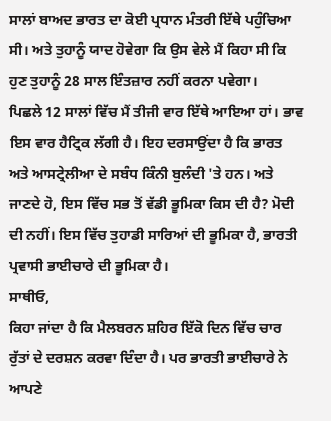ਸਾਲਾਂ ਬਾਅਦ ਭਾਰਤ ਦਾ ਕੋਈ ਪ੍ਰਧਾਨ ਮੰਤਰੀ ਇੱਥੇ ਪਹੁੰਚਿਆ ਸੀ। ਅਤੇ ਤੁਹਾਨੂੰ ਯਾਦ ਹੋਵੇਗਾ ਕਿ ਉਸ ਵੇਲੇ ਮੈਂ ਕਿਹਾ ਸੀ ਕਿ ਹੁਣ ਤੁਹਾਨੂੰ 28 ਸਾਲ ਇੰਤਜ਼ਾਰ ਨਹੀਂ ਕਰਨਾ ਪਵੇਗਾ।
ਪਿਛਲੇ 12 ਸਾਲਾਂ ਵਿੱਚ ਮੈਂ ਤੀਜੀ ਵਾਰ ਇੱਥੇ ਆਇਆ ਹਾਂ। ਭਾਵ ਇਸ ਵਾਰ ਹੈਟ੍ਰਿਕ ਲੱਗੀ ਹੈ। ਇਹ ਦਰਸਾਉਂਦਾ ਹੈ ਕਿ ਭਾਰਤ ਅਤੇ ਆਸਟ੍ਰੇਲੀਆ ਦੇ ਸਬੰਧ ਕਿੰਨੀ ਬੁਲੰਦੀ 'ਤੇ ਹਨ। ਅਤੇ ਜਾਣਦੇ ਹੋ, ਇਸ ਵਿੱਚ ਸਭ ਤੋਂ ਵੱਡੀ ਭੂਮਿਕਾ ਕਿਸ ਦੀ ਹੈ? ਮੋਦੀ ਦੀ ਨਹੀਂ। ਇਸ ਵਿੱਚ ਤੁਹਾਡੀ ਸਾਰਿਆਂ ਦੀ ਭੂਮਿਕਾ ਹੈ, ਭਾਰਤੀ ਪ੍ਰਵਾਸੀ ਭਾਈਚਾਰੇ ਦੀ ਭੂਮਿਕਾ ਹੈ।
ਸਾਥੀਓ,
ਕਿਹਾ ਜਾਂਦਾ ਹੈ ਕਿ ਮੈਲਬਰਨ ਸ਼ਹਿਰ ਇੱਕੋ ਦਿਨ ਵਿੱਚ ਚਾਰ ਰੁੱਤਾਂ ਦੇ ਦਰਸ਼ਨ ਕਰਵਾ ਦਿੰਦਾ ਹੈ। ਪਰ ਭਾਰਤੀ ਭਾਈਚਾਰੇ ਨੇ ਆਪਣੇ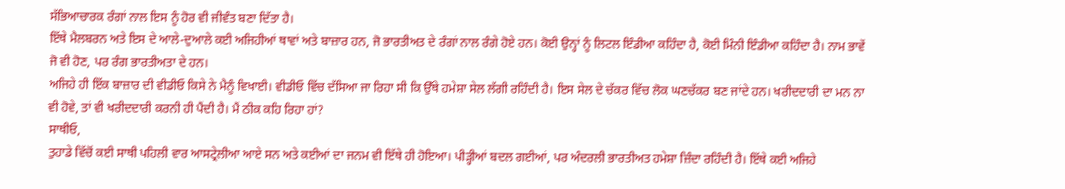ਸੱਭਿਆਚਾਰਕ ਰੰਗਾਂ ਨਾਲ ਇਸ ਨੂੰ ਹੋਰ ਵੀ ਜੀਵੰਤ ਬਣਾ ਦਿੱਤਾ ਹੈ।
ਇੱਥੇ ਮੈਲਬਰਨ ਅਤੇ ਇਸ ਦੇ ਆਲੇ-ਦੁਆਲੇ ਕਈ ਅਜਿਹੀਆਂ ਥਾਵਾਂ ਅਤੇ ਬਾਜ਼ਾਰ ਹਨ, ਜੋ ਭਾਰਤੀਅਤ ਦੇ ਰੰਗਾਂ ਨਾਲ ਰੰਗੇ ਹੋਏ ਹਨ। ਕੋਈ ਉਨ੍ਹਾਂ ਨੂੰ ਲਿਟਲ ਇੰਡੀਆ ਕਹਿੰਦਾ ਹੈ, ਕੋਈ ਮਿੰਨੀ ਇੰਡੀਆ ਕਹਿੰਦਾ ਹੈ। ਨਾਮ ਭਾਵੇਂ ਜੋ ਵੀ ਹੋਣ, ਪਰ ਰੰਗ ਭਾਰਤੀਅਤਾ ਦੇ ਹਨ।
ਅਜਿਹੇ ਹੀ ਇੱਕ ਬਾਜ਼ਾਰ ਦੀ ਵੀਡੀਓ ਕਿਸੇ ਨੇ ਮੈਨੂੰ ਵਿਖਾਈ। ਵੀਡੀਓ ਵਿੱਚ ਦੱਸਿਆ ਜਾ ਰਿਹਾ ਸੀ ਕਿ ਉੱਥੇ ਹਮੇਸ਼ਾ ਸੇਲ ਲੱਗੀ ਰਹਿੰਦੀ ਹੈ। ਇਸ ਸੇਲ ਦੇ ਚੱਕਰ ਵਿੱਚ ਲੋਕ ਘਣਚੱਕਰ ਬਣ ਜਾਂਦੇ ਹਨ। ਖਰੀਦਦਾਰੀ ਦਾ ਮਨ ਨਾ ਵੀ ਹੋਵੇ, ਤਾਂ ਵੀ ਖਰੀਦਦਾਰੀ ਕਰਨੀ ਹੀ ਪੈਂਦੀ ਹੈ। ਮੈਂ ਠੀਕ ਕਹਿ ਰਿਹਾ ਹਾਂ?
ਸਾਥੀਓ,
ਤੁਹਾਡੇ ਵਿੱਚੋਂ ਕਈ ਸਾਥੀ ਪਹਿਲੀ ਵਾਰ ਆਸਟ੍ਰੇਲੀਆ ਆਏ ਸਨ ਅਤੇ ਕਈਆਂ ਦਾ ਜਨਮ ਵੀ ਇੱਥੇ ਹੀ ਹੋਇਆ। ਪੀੜ੍ਹੀਆਂ ਬਦਲ ਗਈਆਂ, ਪਰ ਅੰਦਰਲੀ ਭਾਰਤੀਅਤ ਹਮੇਸ਼ਾ ਜ਼ਿੰਦਾ ਰਹਿੰਦੀ ਹੈ। ਇੱਥੇ ਕਈ ਅਜਿਹੇ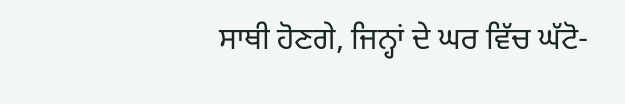ਸਾਥੀ ਹੋਣਗੇ, ਜਿਨ੍ਹਾਂ ਦੇ ਘਰ ਵਿੱਚ ਘੱਟੋ-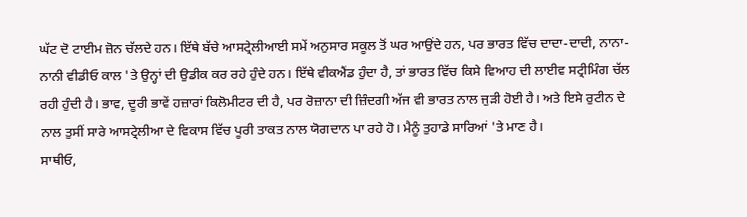ਘੱਟ ਦੋ ਟਾਈਮ ਜ਼ੋਨ ਚੱਲਦੇ ਹਨ। ਇੱਥੇ ਬੱਚੇ ਆਸਟ੍ਰੇਲੀਆਈ ਸਮੇਂ ਅਨੁਸਾਰ ਸਕੂਲ ਤੋਂ ਘਰ ਆਉਂਦੇ ਹਨ, ਪਰ ਭਾਰਤ ਵਿੱਚ ਦਾਦਾ-ਦਾਦੀ, ਨਾਨਾ-ਨਾਨੀ ਵੀਡੀਓ ਕਾਲ 'ਤੇ ਉਨ੍ਹਾਂ ਦੀ ਉਡੀਕ ਕਰ ਰਹੇ ਹੁੰਦੇ ਹਨ। ਇੱਥੇ ਵੀਕਐਂਡ ਹੁੰਦਾ ਹੈ, ਤਾਂ ਭਾਰਤ ਵਿੱਚ ਕਿਸੇ ਵਿਆਹ ਦੀ ਲਾਈਵ ਸਟ੍ਰੀਮਿੰਗ ਚੱਲ ਰਹੀ ਹੁੰਦੀ ਹੈ। ਭਾਵ, ਦੂਰੀ ਭਾਵੇਂ ਹਜ਼ਾਰਾਂ ਕਿਲੋਮੀਟਰ ਦੀ ਹੈ, ਪਰ ਰੋਜ਼ਾਨਾ ਦੀ ਜ਼ਿੰਦਗੀ ਅੱਜ ਵੀ ਭਾਰਤ ਨਾਲ ਜੁੜੀ ਹੋਈ ਹੈ। ਅਤੇ ਇਸੇ ਰੁਟੀਨ ਦੇ ਨਾਲ ਤੁਸੀਂ ਸਾਰੇ ਆਸਟ੍ਰੇਲੀਆ ਦੇ ਵਿਕਾਸ ਵਿੱਚ ਪੂਰੀ ਤਾਕਤ ਨਾਲ ਯੋਗਦਾਨ ਪਾ ਰਹੇ ਹੋ। ਮੈਨੂੰ ਤੁਹਾਡੇ ਸਾਰਿਆਂ 'ਤੇ ਮਾਣ ਹੈ।
ਸਾਥੀਓ,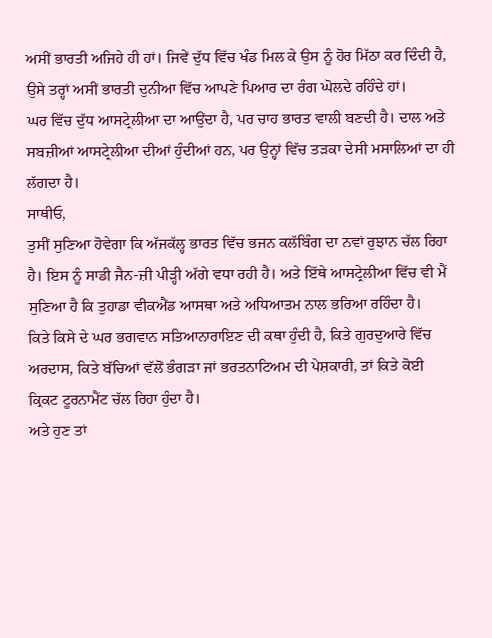ਅਸੀਂ ਭਾਰਤੀ ਅਜਿਹੇ ਹੀ ਹਾਂ। ਜਿਵੇਂ ਦੁੱਧ ਵਿੱਚ ਖੰਡ ਮਿਲ ਕੇ ਉਸ ਨੂੰ ਹੋਰ ਮਿੱਠਾ ਕਰ ਦਿੰਦੀ ਹੈ, ਉਸੇ ਤਰ੍ਹਾਂ ਅਸੀਂ ਭਾਰਤੀ ਦੁਨੀਆ ਵਿੱਚ ਆਪਣੇ ਪਿਆਰ ਦਾ ਰੰਗ ਘੋਲਦੇ ਰਹਿੰਦੇ ਹਾਂ।
ਘਰ ਵਿੱਚ ਦੁੱਧ ਆਸਟ੍ਰੇਲੀਆ ਦਾ ਆਉਂਦਾ ਹੈ, ਪਰ ਚਾਹ ਭਾਰਤ ਵਾਲੀ ਬਣਦੀ ਹੈ। ਦਾਲ ਅਤੇ ਸਬਜ਼ੀਆਂ ਆਸਟ੍ਰੇਲੀਆ ਦੀਆਂ ਹੁੰਦੀਆਂ ਹਨ, ਪਰ ਉਨ੍ਹਾਂ ਵਿੱਚ ਤੜਕਾ ਦੇਸੀ ਮਸਾਲਿਆਂ ਦਾ ਹੀ ਲੱਗਦਾ ਹੈ।
ਸਾਥੀਓ,
ਤੁਸੀਂ ਸੁਣਿਆ ਹੋਵੇਗਾ ਕਿ ਅੱਜਕੱਲ੍ਹ ਭਾਰਤ ਵਿੱਚ ਭਜਨ ਕਲੱਬਿੰਗ ਦਾ ਨਵਾਂ ਰੁਝਾਨ ਚੱਲ ਰਿਹਾ ਹੈ। ਇਸ ਨੂੰ ਸਾਡੀ ਜੈਨ-ਜ਼ੀ ਪੀੜ੍ਹੀ ਅੱਗੇ ਵਧਾ ਰਹੀ ਹੈ। ਅਤੇ ਇੱਥੇ ਆਸਟ੍ਰੇਲੀਆ ਵਿੱਚ ਵੀ ਮੈਂ ਸੁਣਿਆ ਹੈ ਕਿ ਤੁਹਾਡਾ ਵੀਕਐਂਡ ਆਸਥਾ ਅਤੇ ਅਧਿਆਤਮ ਨਾਲ ਭਰਿਆ ਰਹਿੰਦਾ ਹੈ।
ਕਿਤੇ ਕਿਸੇ ਦੇ ਘਰ ਭਗਵਾਨ ਸਤਿਆਨਾਰਾਇਣ ਦੀ ਕਥਾ ਹੁੰਦੀ ਹੈ, ਕਿਤੇ ਗੁਰਦੁਆਰੇ ਵਿੱਚ ਅਰਦਾਸ, ਕਿਤੇ ਬੱਚਿਆਂ ਵੱਲੋਂ ਭੰਗੜਾ ਜਾਂ ਭਰਤਨਾਟਿਅਮ ਦੀ ਪੇਸ਼ਕਾਰੀ, ਤਾਂ ਕਿਤੇ ਕੋਈ ਕ੍ਰਿਕਟ ਟੂਰਨਾਮੈਂਟ ਚੱਲ ਰਿਹਾ ਹੁੰਦਾ ਹੈ।
ਅਤੇ ਹੁਣ ਤਾਂ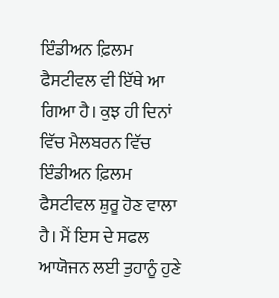ਇੰਡੀਅਨ ਫ਼ਿਲਮ ਫੈਸਟੀਵਲ ਵੀ ਇੱਥੇ ਆ ਗਿਆ ਹੈ। ਕੁਝ ਹੀ ਦਿਨਾਂ ਵਿੱਚ ਮੈਲਬਰਨ ਵਿੱਚ ਇੰਡੀਅਨ ਫ਼ਿਲਮ ਫੈਸਟੀਵਲ ਸ਼ੁਰੂ ਹੋਣ ਵਾਲਾ ਹੈ। ਮੈਂ ਇਸ ਦੇ ਸਫਲ ਆਯੋਜਨ ਲਈ ਤੁਹਾਨੂੰ ਹੁਣੇ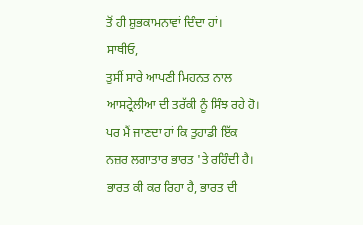ਤੋਂ ਹੀ ਸ਼ੁਭਕਾਮਨਾਵਾਂ ਦਿੰਦਾ ਹਾਂ।
ਸਾਥੀਓ,
ਤੁਸੀਂ ਸਾਰੇ ਆਪਣੀ ਮਿਹਨਤ ਨਾਲ ਆਸਟ੍ਰੇਲੀਆ ਦੀ ਤਰੱਕੀ ਨੂੰ ਸਿੰਝ ਰਹੇ ਹੋ। ਪਰ ਮੈਂ ਜਾਣਦਾ ਹਾਂ ਕਿ ਤੁਹਾਡੀ ਇੱਕ ਨਜ਼ਰ ਲਗਾਤਾਰ ਭਾਰਤ 'ਤੇ ਰਹਿੰਦੀ ਹੈ। ਭਾਰਤ ਕੀ ਕਰ ਰਿਹਾ ਹੈ, ਭਾਰਤ ਦੀ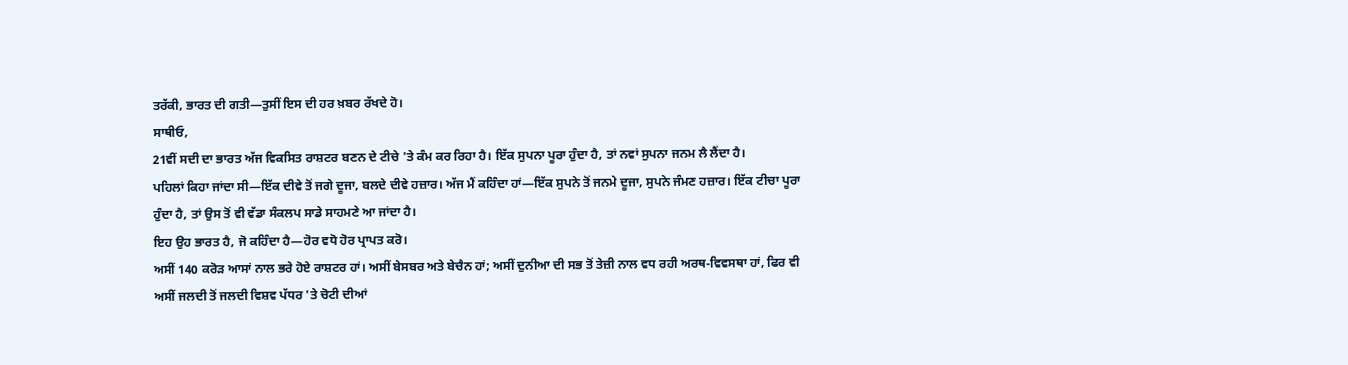ਤਰੱਕੀ, ਭਾਰਤ ਦੀ ਗਤੀ—ਤੁਸੀਂ ਇਸ ਦੀ ਹਰ ਖ਼ਬਰ ਰੱਖਦੇ ਹੋ।
ਸਾਥੀਓ,
21ਵੀਂ ਸਦੀ ਦਾ ਭਾਰਤ ਅੱਜ ਵਿਕਸਿਤ ਰਾਸ਼ਟਰ ਬਣਨ ਦੇ ਟੀਚੇ 'ਤੇ ਕੰਮ ਕਰ ਰਿਹਾ ਹੈ। ਇੱਕ ਸੁਪਨਾ ਪੂਰਾ ਹੁੰਦਾ ਹੈ, ਤਾਂ ਨਵਾਂ ਸੁਪਨਾ ਜਨਮ ਲੈ ਲੈਂਦਾ ਹੈ।
ਪਹਿਲਾਂ ਕਿਹਾ ਜਾਂਦਾ ਸੀ—ਇੱਕ ਦੀਵੇ ਤੋਂ ਜਗੇ ਦੂਜਾ, ਬਲਦੇ ਦੀਵੇ ਹਜ਼ਾਰ। ਅੱਜ ਮੈਂ ਕਹਿੰਦਾ ਹਾਂ—ਇੱਕ ਸੁਪਨੇ ਤੋਂ ਜਨਮੇ ਦੂਜਾ, ਸੁਪਨੇ ਜੰਮਣ ਹਜ਼ਾਰ। ਇੱਕ ਟੀਚਾ ਪੂਰਾ ਹੁੰਦਾ ਹੈ, ਤਾਂ ਉਸ ਤੋਂ ਵੀ ਵੱਡਾ ਸੰਕਲਪ ਸਾਡੇ ਸਾਹਮਣੇ ਆ ਜਾਂਦਾ ਹੈ।
ਇਹ ਉਹ ਭਾਰਤ ਹੈ, ਜੋ ਕਹਿੰਦਾ ਹੈ—ਹੋਰ ਵਧੋ ਹੋਰ ਪ੍ਰਾਪਤ ਕਰੋ।
ਅਸੀਂ 140 ਕਰੋੜ ਆਸਾਂ ਨਾਲ ਭਰੇ ਹੋਏ ਰਾਸ਼ਟਰ ਹਾਂ। ਅਸੀਂ ਬੇਸਬਰ ਅਤੇ ਬੇਚੈਨ ਹਾਂ; ਅਸੀਂ ਦੁਨੀਆ ਦੀ ਸਭ ਤੋਂ ਤੇਜ਼ੀ ਨਾਲ ਵਧ ਰਹੀ ਅਰਥ-ਵਿਵਸਥਾ ਹਾਂ, ਫਿਰ ਵੀ ਅਸੀਂ ਜਲਦੀ ਤੋਂ ਜਲਦੀ ਵਿਸ਼ਵ ਪੱਧਰ 'ਤੇ ਚੋਟੀ ਦੀਆਂ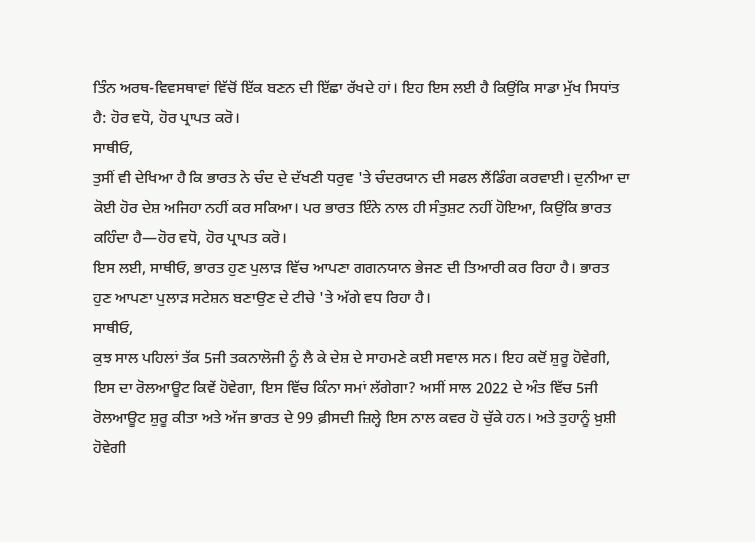ਤਿੰਨ ਅਰਥ-ਵਿਵਸਥਾਵਾਂ ਵਿੱਚੋਂ ਇੱਕ ਬਣਨ ਦੀ ਇੱਛਾ ਰੱਖਦੇ ਹਾਂ। ਇਹ ਇਸ ਲਈ ਹੈ ਕਿਉਂਕਿ ਸਾਡਾ ਮੁੱਖ ਸਿਧਾਂਤ ਹੈ: ਹੋਰ ਵਧੋ, ਹੋਰ ਪ੍ਰਾਪਤ ਕਰੋ।
ਸਾਥੀਓ,
ਤੁਸੀਂ ਵੀ ਦੇਖਿਆ ਹੈ ਕਿ ਭਾਰਤ ਨੇ ਚੰਦ ਦੇ ਦੱਖਣੀ ਧਰੁਵ 'ਤੇ ਚੰਦਰਯਾਨ ਦੀ ਸਫਲ ਲੈਂਡਿੰਗ ਕਰਵਾਈ। ਦੁਨੀਆ ਦਾ ਕੋਈ ਹੋਰ ਦੇਸ਼ ਅਜਿਹਾ ਨਹੀਂ ਕਰ ਸਕਿਆ। ਪਰ ਭਾਰਤ ਇੰਨੇ ਨਾਲ ਹੀ ਸੰਤੁਸ਼ਟ ਨਹੀਂ ਹੋਇਆ, ਕਿਉਂਕਿ ਭਾਰਤ ਕਹਿੰਦਾ ਹੈ—ਹੋਰ ਵਧੋ, ਹੋਰ ਪ੍ਰਾਪਤ ਕਰੋ।
ਇਸ ਲਈ, ਸਾਥੀਓ, ਭਾਰਤ ਹੁਣ ਪੁਲਾੜ ਵਿੱਚ ਆਪਣਾ ਗਗਨਯਾਨ ਭੇਜਣ ਦੀ ਤਿਆਰੀ ਕਰ ਰਿਹਾ ਹੈ। ਭਾਰਤ ਹੁਣ ਆਪਣਾ ਪੁਲਾੜ ਸਟੇਸ਼ਨ ਬਣਾਉਣ ਦੇ ਟੀਚੇ 'ਤੇ ਅੱਗੇ ਵਧ ਰਿਹਾ ਹੈ।
ਸਾਥੀਓ,
ਕੁਝ ਸਾਲ ਪਹਿਲਾਂ ਤੱਕ 5ਜੀ ਤਕਨਾਲੋਜੀ ਨੂੰ ਲੈ ਕੇ ਦੇਸ਼ ਦੇ ਸਾਹਮਣੇ ਕਈ ਸਵਾਲ ਸਨ। ਇਹ ਕਦੋਂ ਸ਼ੁਰੂ ਹੋਵੇਗੀ, ਇਸ ਦਾ ਰੋਲਆਊਟ ਕਿਵੇਂ ਹੋਵੇਗਾ, ਇਸ ਵਿੱਚ ਕਿੰਨਾ ਸਮਾਂ ਲੱਗੇਗਾ? ਅਸੀਂ ਸਾਲ 2022 ਦੇ ਅੰਤ ਵਿੱਚ 5ਜੀ ਰੋਲਆਊਟ ਸ਼ੁਰੂ ਕੀਤਾ ਅਤੇ ਅੱਜ ਭਾਰਤ ਦੇ 99 ਫ਼ੀਸਦੀ ਜ਼ਿਲ੍ਹੇ ਇਸ ਨਾਲ ਕਵਰ ਹੋ ਚੁੱਕੇ ਹਨ। ਅਤੇ ਤੁਹਾਨੂੰ ਖ਼ੁਸ਼ੀ ਹੋਵੇਗੀ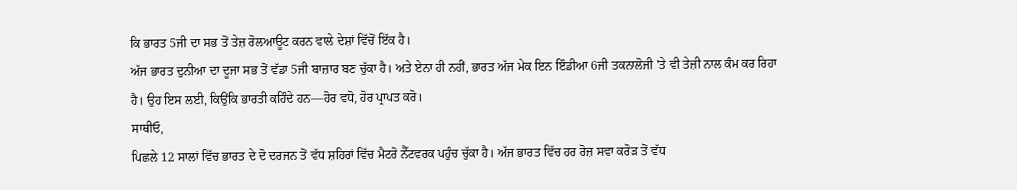ਕਿ ਭਾਰਤ 5ਜੀ ਦਾ ਸਭ ਤੋਂ ਤੇਜ਼ ਰੋਲਆਊਟ ਕਰਨ ਵਾਲੇ ਦੇਸ਼ਾਂ ਵਿੱਚੋਂ ਇੱਕ ਹੈ।
ਅੱਜ ਭਾਰਤ ਦੁਨੀਆ ਦਾ ਦੂਜਾ ਸਭ ਤੋਂ ਵੱਡਾ 5ਜੀ ਬਾਜ਼ਾਰ ਬਣ ਚੁੱਕਾ ਹੈ। ਅਤੇ ਏਨਾ ਹੀ ਨਹੀਂ, ਭਾਰਤ ਅੱਜ ਮੇਕ ਇਨ ਇੰਡੀਆ 6ਜੀ ਤਕਨਾਲੋਜੀ 'ਤੇ ਵੀ ਤੇਜ਼ੀ ਨਾਲ ਕੰਮ ਕਰ ਰਿਹਾ ਹੈ। ਉਹ ਇਸ ਲਈ, ਕਿਉਂਕਿ ਭਾਰਤੀ ਕਹਿੰਦੇ ਹਨ—ਹੋਰ ਵਧੋ, ਹੋਰ ਪ੍ਰਾਪਤ ਕਰੋ।
ਸਾਥੀਓ,
ਪਿਛਲੇ 12 ਸਾਲਾਂ ਵਿੱਚ ਭਾਰਤ ਦੇ ਦੋ ਦਰਜਨ ਤੋਂ ਵੱਧ ਸ਼ਹਿਰਾਂ ਵਿੱਚ ਮੈਟਰੋ ਨੈੱਟਵਰਕ ਪਹੁੰਚ ਚੁੱਕਾ ਹੈ। ਅੱਜ ਭਾਰਤ ਵਿੱਚ ਹਰ ਰੋਜ਼ ਸਵਾ ਕਰੋੜ ਤੋਂ ਵੱਧ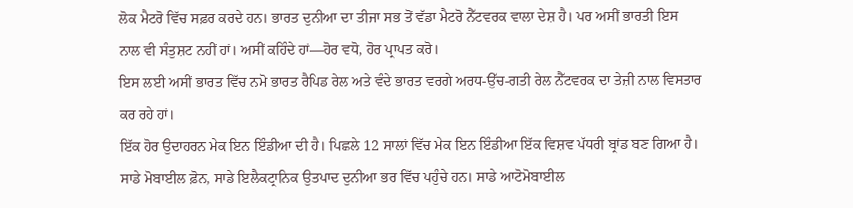ਲੋਕ ਮੈਟਰੋ ਵਿੱਚ ਸਫ਼ਰ ਕਰਦੇ ਹਨ। ਭਾਰਤ ਦੁਨੀਆ ਦਾ ਤੀਜਾ ਸਭ ਤੋਂ ਵੱਡਾ ਮੈਟਰੋ ਨੈੱਟਵਰਕ ਵਾਲਾ ਦੇਸ਼ ਹੈ। ਪਰ ਅਸੀਂ ਭਾਰਤੀ ਇਸ ਨਾਲ ਵੀ ਸੰਤੁਸ਼ਟ ਨਹੀਂ ਹਾਂ। ਅਸੀਂ ਕਹਿੰਦੇ ਹਾਂ—ਹੋਰ ਵਧੋ, ਹੋਰ ਪ੍ਰਾਪਤ ਕਰੋ।
ਇਸ ਲਈ ਅਸੀਂ ਭਾਰਤ ਵਿੱਚ ਨਮੋ ਭਾਰਤ ਰੈਪਿਡ ਰੇਲ ਅਤੇ ਵੰਦੇ ਭਾਰਤ ਵਰਗੇ ਅਰਧ-ਉੱਚ-ਗਤੀ ਰੇਲ ਨੈੱਟਵਰਕ ਦਾ ਤੇਜ਼ੀ ਨਾਲ ਵਿਸਤਾਰ ਕਰ ਰਹੇ ਹਾਂ।
ਇੱਕ ਹੋਰ ਉਦਾਹਰਨ ਮੇਕ ਇਨ ਇੰਡੀਆ ਦੀ ਹੈ। ਪਿਛਲੇ 12 ਸਾਲਾਂ ਵਿੱਚ ਮੇਕ ਇਨ ਇੰਡੀਆ ਇੱਕ ਵਿਸ਼ਵ ਪੱਧਰੀ ਬ੍ਰਾਂਡ ਬਣ ਗਿਆ ਹੈ। ਸਾਡੇ ਮੋਬਾਈਲ ਫ਼ੋਨ, ਸਾਡੇ ਇਲੈਕਟ੍ਰਾਨਿਕ ਉਤਪਾਦ ਦੁਨੀਆ ਭਰ ਵਿੱਚ ਪਹੁੰਚੇ ਹਨ। ਸਾਡੇ ਆਟੋਮੋਬਾਈਲ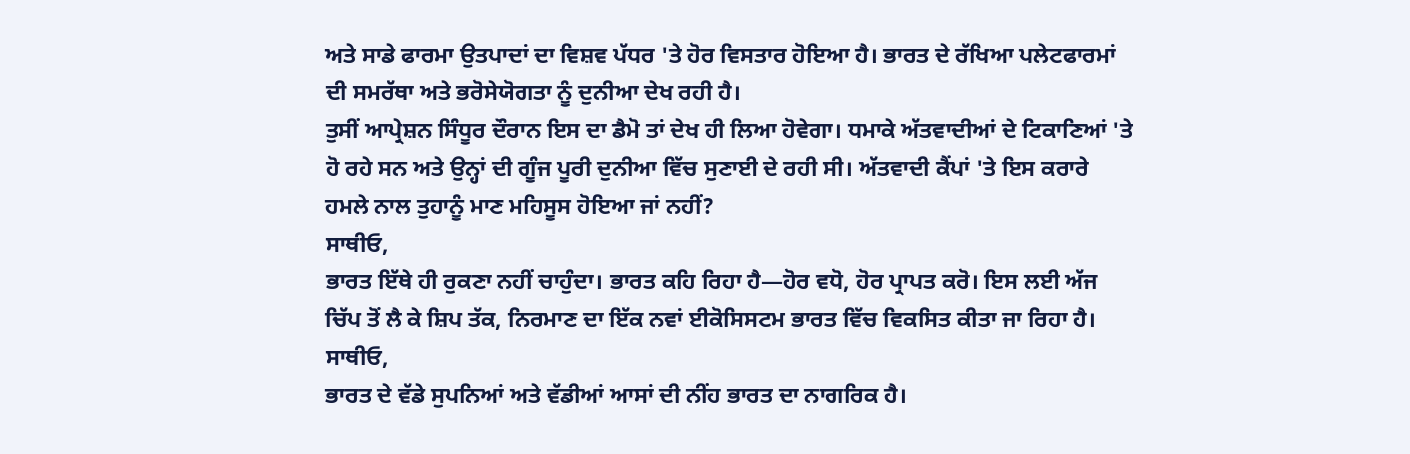ਅਤੇ ਸਾਡੇ ਫਾਰਮਾ ਉਤਪਾਦਾਂ ਦਾ ਵਿਸ਼ਵ ਪੱਧਰ 'ਤੇ ਹੋਰ ਵਿਸਤਾਰ ਹੋਇਆ ਹੈ। ਭਾਰਤ ਦੇ ਰੱਖਿਆ ਪਲੇਟਫਾਰਮਾਂ ਦੀ ਸਮਰੱਥਾ ਅਤੇ ਭਰੋਸੇਯੋਗਤਾ ਨੂੰ ਦੁਨੀਆ ਦੇਖ ਰਹੀ ਹੈ।
ਤੁਸੀਂ ਆਪ੍ਰੇਸ਼ਨ ਸਿੰਧੂਰ ਦੌਰਾਨ ਇਸ ਦਾ ਡੈਮੋ ਤਾਂ ਦੇਖ ਹੀ ਲਿਆ ਹੋਵੇਗਾ। ਧਮਾਕੇ ਅੱਤਵਾਦੀਆਂ ਦੇ ਟਿਕਾਣਿਆਂ 'ਤੇ ਹੋ ਰਹੇ ਸਨ ਅਤੇ ਉਨ੍ਹਾਂ ਦੀ ਗੂੰਜ ਪੂਰੀ ਦੁਨੀਆ ਵਿੱਚ ਸੁਣਾਈ ਦੇ ਰਹੀ ਸੀ। ਅੱਤਵਾਦੀ ਕੈਂਪਾਂ 'ਤੇ ਇਸ ਕਰਾਰੇ ਹਮਲੇ ਨਾਲ ਤੁਹਾਨੂੰ ਮਾਣ ਮਹਿਸੂਸ ਹੋਇਆ ਜਾਂ ਨਹੀਂ?
ਸਾਥੀਓ,
ਭਾਰਤ ਇੱਥੇ ਹੀ ਰੁਕਣਾ ਨਹੀਂ ਚਾਹੁੰਦਾ। ਭਾਰਤ ਕਹਿ ਰਿਹਾ ਹੈ—ਹੋਰ ਵਧੋ, ਹੋਰ ਪ੍ਰਾਪਤ ਕਰੋ। ਇਸ ਲਈ ਅੱਜ ਚਿੱਪ ਤੋਂ ਲੈ ਕੇ ਸ਼ਿਪ ਤੱਕ, ਨਿਰਮਾਣ ਦਾ ਇੱਕ ਨਵਾਂ ਈਕੋਸਿਸਟਮ ਭਾਰਤ ਵਿੱਚ ਵਿਕਸਿਤ ਕੀਤਾ ਜਾ ਰਿਹਾ ਹੈ।
ਸਾਥੀਓ,
ਭਾਰਤ ਦੇ ਵੱਡੇ ਸੁਪਨਿਆਂ ਅਤੇ ਵੱਡੀਆਂ ਆਸਾਂ ਦੀ ਨੀਂਹ ਭਾਰਤ ਦਾ ਨਾਗਰਿਕ ਹੈ।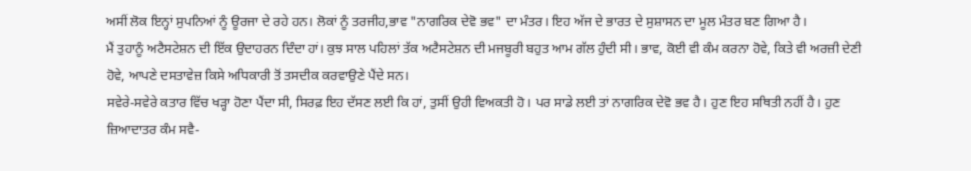ਅਸੀਂ ਲੋਕ ਇਨ੍ਹਾਂ ਸੁਪਨਿਆਂ ਨੂੰ ਊਰਜਾ ਦੇ ਰਹੇ ਹਨ। ਲੋਕਾਂ ਨੂੰ ਤਰਜੀਹ,ਭਾਵ "ਨਾਗਰਿਕ ਦੇਵੋ ਭਵ" ਦਾ ਮੰਤਰ। ਇਹ ਅੱਜ ਦੇ ਭਾਰਤ ਦੇ ਸੁਸ਼ਾਸਨ ਦਾ ਮੂਲ ਮੰਤਰ ਬਣ ਗਿਆ ਹੈ।
ਮੈਂ ਤੁਹਾਨੂੰ ਅਟੈਸਟੇਸ਼ਨ ਦੀ ਇੱਕ ਉਦਾਹਰਨ ਦਿੰਦਾ ਹਾਂ। ਕੁਝ ਸਾਲ ਪਹਿਲਾਂ ਤੱਕ ਅਟੈਸਟੇਸ਼ਨ ਦੀ ਮਜਬੂਰੀ ਬਹੁਤ ਆਮ ਗੱਲ ਹੁੰਦੀ ਸੀ। ਭਾਵ, ਕੋਈ ਵੀ ਕੰਮ ਕਰਨਾ ਹੋਵੇ, ਕਿਤੇ ਵੀ ਅਰਜ਼ੀ ਦੇਣੀ ਹੋਵੇ, ਆਪਣੇ ਦਸਤਾਵੇਜ਼ ਕਿਸੇ ਅਧਿਕਾਰੀ ਤੋਂ ਤਸਦੀਕ ਕਰਵਾਉਣੇ ਪੈਂਦੇ ਸਨ।
ਸਵੇਰੇ-ਸਵੇਰੇ ਕਤਾਰ ਵਿੱਚ ਖੜ੍ਹਾ ਹੋਣਾ ਪੈਂਦਾ ਸੀ, ਸਿਰਫ਼ ਇਹ ਦੱਸਣ ਲਈ ਕਿ ਹਾਂ, ਤੁਸੀਂ ਉਹੀ ਵਿਅਕਤੀ ਹੋ। ਪਰ ਸਾਡੇ ਲਈ ਤਾਂ ਨਾਗਰਿਕ ਦੇਵੋ ਭਵ ਹੈ। ਹੁਣ ਇਹ ਸਥਿਤੀ ਨਹੀਂ ਹੈ। ਹੁਣ ਜ਼ਿਆਦਾਤਰ ਕੰਮ ਸਵੈ-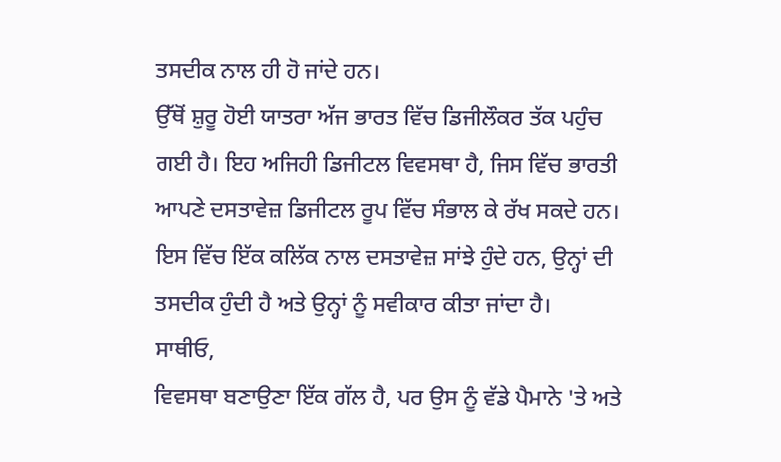ਤਸਦੀਕ ਨਾਲ ਹੀ ਹੋ ਜਾਂਦੇ ਹਨ।
ਉੱਥੋਂ ਸ਼ੁਰੂ ਹੋਈ ਯਾਤਰਾ ਅੱਜ ਭਾਰਤ ਵਿੱਚ ਡਿਜੀਲੌਕਰ ਤੱਕ ਪਹੁੰਚ ਗਈ ਹੈ। ਇਹ ਅਜਿਹੀ ਡਿਜੀਟਲ ਵਿਵਸਥਾ ਹੈ, ਜਿਸ ਵਿੱਚ ਭਾਰਤੀ ਆਪਣੇ ਦਸਤਾਵੇਜ਼ ਡਿਜੀਟਲ ਰੂਪ ਵਿੱਚ ਸੰਭਾਲ ਕੇ ਰੱਖ ਸਕਦੇ ਹਨ। ਇਸ ਵਿੱਚ ਇੱਕ ਕਲਿੱਕ ਨਾਲ ਦਸਤਾਵੇਜ਼ ਸਾਂਝੇ ਹੁੰਦੇ ਹਨ, ਉਨ੍ਹਾਂ ਦੀ ਤਸਦੀਕ ਹੁੰਦੀ ਹੈ ਅਤੇ ਉਨ੍ਹਾਂ ਨੂੰ ਸਵੀਕਾਰ ਕੀਤਾ ਜਾਂਦਾ ਹੈ।
ਸਾਥੀਓ,
ਵਿਵਸਥਾ ਬਣਾਉਣਾ ਇੱਕ ਗੱਲ ਹੈ, ਪਰ ਉਸ ਨੂੰ ਵੱਡੇ ਪੈਮਾਨੇ 'ਤੇ ਅਤੇ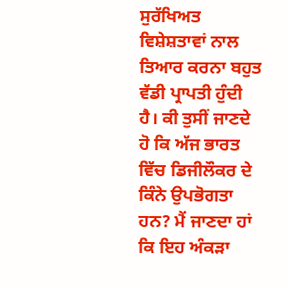ਸੁਰੱਖਿਅਤ ਵਿਸ਼ੇਸ਼ਤਾਵਾਂ ਨਾਲ ਤਿਆਰ ਕਰਨਾ ਬਹੁਤ ਵੱਡੀ ਪ੍ਰਾਪਤੀ ਹੁੰਦੀ ਹੈ। ਕੀ ਤੁਸੀਂ ਜਾਣਦੇ ਹੋ ਕਿ ਅੱਜ ਭਾਰਤ ਵਿੱਚ ਡਿਜੀਲੌਕਰ ਦੇ ਕਿੰਨੇ ਉਪਭੋਗਤਾ ਹਨ? ਮੈਂ ਜਾਣਦਾ ਹਾਂ ਕਿ ਇਹ ਅੰਕੜਾ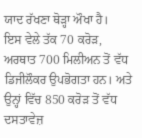ਯਾਦ ਰੱਖਣਾ ਥੋੜ੍ਹਾ ਔਖਾ ਹੈ।
ਇਸ ਵੇਲੇ ਤੱਕ 70 ਕਰੋੜ, ਅਰਥਾਤ 700 ਮਿਲੀਅਨ ਤੋਂ ਵੱਧ ਡਿਜੀਲੌਕਰ ਉਪਭੋਗਤਾ ਹਨ। ਅਤੇ ਉਨ੍ਹਾਂ ਵਿੱਚ 850 ਕਰੋੜ ਤੋਂ ਵੱਧ ਦਸਤਾਵੇਜ਼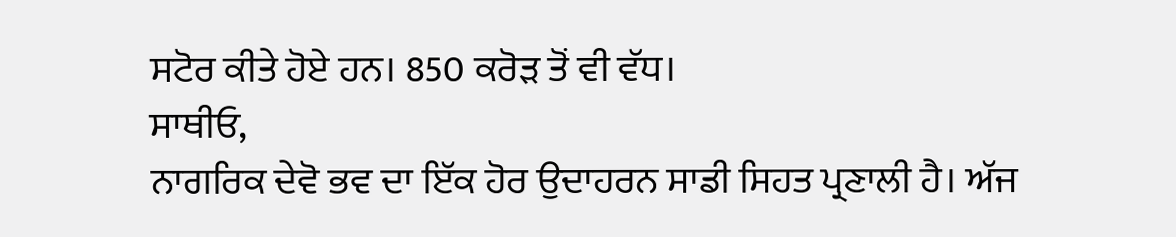ਸਟੋਰ ਕੀਤੇ ਹੋਏ ਹਨ। 850 ਕਰੋੜ ਤੋਂ ਵੀ ਵੱਧ।
ਸਾਥੀਓ,
ਨਾਗਰਿਕ ਦੇਵੋ ਭਵ ਦਾ ਇੱਕ ਹੋਰ ਉਦਾਹਰਨ ਸਾਡੀ ਸਿਹਤ ਪ੍ਰਣਾਲੀ ਹੈ। ਅੱਜ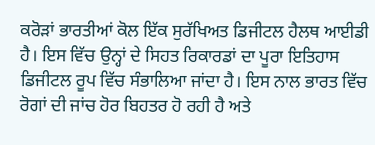ਕਰੋੜਾਂ ਭਾਰਤੀਆਂ ਕੋਲ ਇੱਕ ਸੁਰੱਖਿਅਤ ਡਿਜੀਟਲ ਹੈਲਥ ਆਈਡੀ ਹੈ। ਇਸ ਵਿੱਚ ਉਨ੍ਹਾਂ ਦੇ ਸਿਹਤ ਰਿਕਾਰਡਾਂ ਦਾ ਪੂਰਾ ਇਤਿਹਾਸ ਡਿਜੀਟਲ ਰੂਪ ਵਿੱਚ ਸੰਭਾਲਿਆ ਜਾਂਦਾ ਹੈ। ਇਸ ਨਾਲ ਭਾਰਤ ਵਿੱਚ ਰੋਗਾਂ ਦੀ ਜਾਂਚ ਹੋਰ ਬਿਹਤਰ ਹੋ ਰਹੀ ਹੈ ਅਤੇ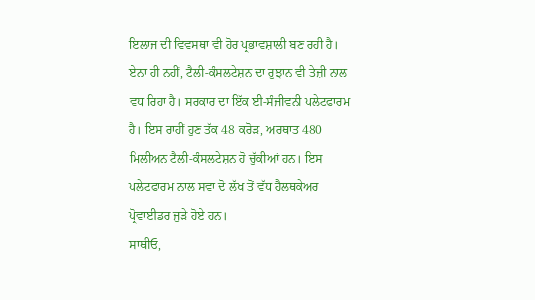ਇਲਾਜ ਦੀ ਵਿਵਸਥਾ ਵੀ ਹੋਰ ਪ੍ਰਭਾਵਸ਼ਾਲੀ ਬਣ ਰਹੀ ਹੈ।
ਏਨਾ ਹੀ ਨਹੀਂ, ਟੈਲੀ-ਕੰਸਲਟੇਸ਼ਨ ਦਾ ਰੁਝਾਨ ਵੀ ਤੇਜ਼ੀ ਨਾਲ ਵਧ ਰਿਹਾ ਹੈ। ਸਰਕਾਰ ਦਾ ਇੱਕ ਈ-ਸੰਜੀਵਨੀ ਪਲੇਟਫਾਰਮ ਹੈ। ਇਸ ਰਾਹੀਂ ਹੁਣ ਤੱਕ 48 ਕਰੋੜ, ਅਰਥਾਤ 480 ਮਿਲੀਅਨ ਟੈਲੀ-ਕੰਸਲਟੇਸ਼ਨ ਹੋ ਚੁੱਕੀਆਂ ਹਨ। ਇਸ ਪਲੇਟਫਾਰਮ ਨਾਲ ਸਵਾ ਦੋ ਲੱਖ ਤੋਂ ਵੱਧ ਹੈਲਥਕੇਅਰ ਪ੍ਰੋਵਾਈਡਰ ਜੁੜੇ ਹੋਏ ਹਨ।
ਸਾਥੀਓ,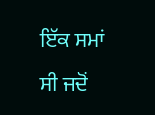ਇੱਕ ਸਮਾਂ ਸੀ ਜਦੋਂ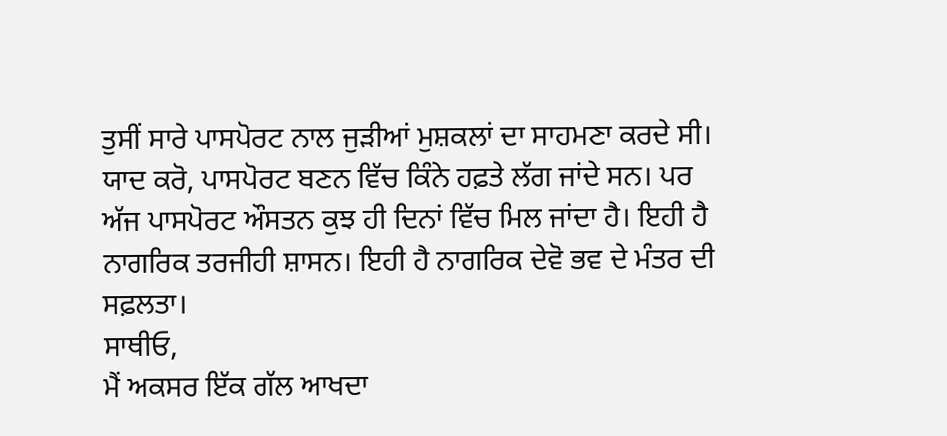ਤੁਸੀਂ ਸਾਰੇ ਪਾਸਪੋਰਟ ਨਾਲ ਜੁੜੀਆਂ ਮੁਸ਼ਕਲਾਂ ਦਾ ਸਾਹਮਣਾ ਕਰਦੇ ਸੀ। ਯਾਦ ਕਰੋ, ਪਾਸਪੋਰਟ ਬਣਨ ਵਿੱਚ ਕਿੰਨੇ ਹਫ਼ਤੇ ਲੱਗ ਜਾਂਦੇ ਸਨ। ਪਰ ਅੱਜ ਪਾਸਪੋਰਟ ਔਸਤਨ ਕੁਝ ਹੀ ਦਿਨਾਂ ਵਿੱਚ ਮਿਲ ਜਾਂਦਾ ਹੈ। ਇਹੀ ਹੈ ਨਾਗਰਿਕ ਤਰਜੀਹੀ ਸ਼ਾਸਨ। ਇਹੀ ਹੈ ਨਾਗਰਿਕ ਦੇਵੋ ਭਵ ਦੇ ਮੰਤਰ ਦੀ ਸਫ਼ਲਤਾ।
ਸਾਥੀਓ,
ਮੈਂ ਅਕਸਰ ਇੱਕ ਗੱਲ ਆਖਦਾ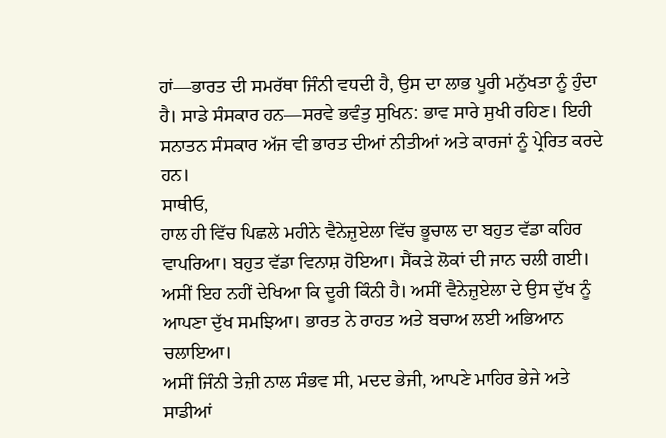ਹਾਂ—ਭਾਰਤ ਦੀ ਸਮਰੱਥਾ ਜਿੰਨੀ ਵਧਦੀ ਹੈ, ਉਸ ਦਾ ਲਾਭ ਪੂਰੀ ਮਨੁੱਖਤਾ ਨੂੰ ਹੁੰਦਾ ਹੈ। ਸਾਡੇ ਸੰਸਕਾਰ ਹਨ—ਸਰਵੇ ਭਵੰਤੁ ਸੁਖਿਨ: ਭਾਵ ਸਾਰੇ ਸੁਖੀ ਰਹਿਣ। ਇਹੀ ਸਨਾਤਨ ਸੰਸਕਾਰ ਅੱਜ ਵੀ ਭਾਰਤ ਦੀਆਂ ਨੀਤੀਆਂ ਅਤੇ ਕਾਰਜਾਂ ਨੂੰ ਪ੍ਰੇਰਿਤ ਕਰਦੇ ਹਨ।
ਸਾਥੀਓ,
ਹਾਲ ਹੀ ਵਿੱਚ ਪਿਛਲੇ ਮਹੀਨੇ ਵੈਨੇਜ਼ੁਏਲਾ ਵਿੱਚ ਭੂਚਾਲ ਦਾ ਬਹੁਤ ਵੱਡਾ ਕਹਿਰ ਵਾਪਰਿਆ। ਬਹੁਤ ਵੱਡਾ ਵਿਨਾਸ਼ ਹੋਇਆ। ਸੈਂਕੜੇ ਲੋਕਾਂ ਦੀ ਜਾਨ ਚਲੀ ਗਈ। ਅਸੀਂ ਇਹ ਨਹੀਂ ਦੇਖਿਆ ਕਿ ਦੂਰੀ ਕਿੰਨੀ ਹੈ। ਅਸੀਂ ਵੈਨੇਜ਼ੁਏਲਾ ਦੇ ਉਸ ਦੁੱਖ ਨੂੰ ਆਪਣਾ ਦੁੱਖ ਸਮਝਿਆ। ਭਾਰਤ ਨੇ ਰਾਹਤ ਅਤੇ ਬਚਾਅ ਲਈ ਅਭਿਆਨ ਚਲਾਇਆ।
ਅਸੀਂ ਜਿੰਨੀ ਤੇਜ਼ੀ ਨਾਲ ਸੰਭਵ ਸੀ, ਮਦਦ ਭੇਜੀ, ਆਪਣੇ ਮਾਹਿਰ ਭੇਜੇ ਅਤੇ ਸਾਡੀਆਂ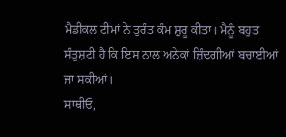ਮੈਡੀਕਲ ਟੀਮਾਂ ਨੇ ਤੁਰੰਤ ਕੰਮ ਸ਼ੁਰੂ ਕੀਤਾ। ਮੈਨੂੰ ਬਹੁਤ ਸੰਤੁਸ਼ਟੀ ਹੈ ਕਿ ਇਸ ਨਾਲ ਅਨੇਕਾਂ ਜ਼ਿੰਦਗੀਆਂ ਬਚਾਈਆਂ ਜਾ ਸਕੀਆਂ।
ਸਾਥੀਓ,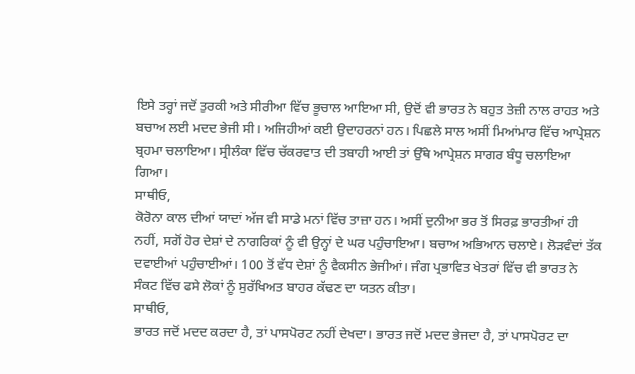ਇਸੇ ਤਰ੍ਹਾਂ ਜਦੋਂ ਤੁਰਕੀ ਅਤੇ ਸੀਰੀਆ ਵਿੱਚ ਭੂਚਾਲ ਆਇਆ ਸੀ, ਉਦੋਂ ਵੀ ਭਾਰਤ ਨੇ ਬਹੁਤ ਤੇਜ਼ੀ ਨਾਲ ਰਾਹਤ ਅਤੇ ਬਚਾਅ ਲਈ ਮਦਦ ਭੇਜੀ ਸੀ। ਅਜਿਹੀਆਂ ਕਈ ਉਦਾਹਰਨਾਂ ਹਨ। ਪਿਛਲੇ ਸਾਲ ਅਸੀਂ ਮਿਆਂਮਾਰ ਵਿੱਚ ਆਪ੍ਰੇਸ਼ਨ ਬ੍ਰਹਮਾ ਚਲਾਇਆ। ਸ੍ਰੀਲੰਕਾ ਵਿੱਚ ਚੱਕਰਵਾਤ ਦੀ ਤਬਾਹੀ ਆਈ ਤਾਂ ਉੱਥੇ ਆਪ੍ਰੇਸ਼ਨ ਸਾਗਰ ਬੰਧੂ ਚਲਾਇਆ ਗਿਆ।
ਸਾਥੀਓ,
ਕੋਰੋਨਾ ਕਾਲ ਦੀਆਂ ਯਾਦਾਂ ਅੱਜ ਵੀ ਸਾਡੇ ਮਨਾਂ ਵਿੱਚ ਤਾਜ਼ਾ ਹਨ। ਅਸੀਂ ਦੁਨੀਆ ਭਰ ਤੋਂ ਸਿਰਫ਼ ਭਾਰਤੀਆਂ ਹੀ ਨਹੀਂ, ਸਗੋਂ ਹੋਰ ਦੇਸ਼ਾਂ ਦੇ ਨਾਗਰਿਕਾਂ ਨੂੰ ਵੀ ਉਨ੍ਹਾਂ ਦੇ ਘਰ ਪਹੁੰਚਾਇਆ। ਬਚਾਅ ਅਭਿਆਨ ਚਲਾਏ। ਲੋੜਵੰਦਾਂ ਤੱਕ ਦਵਾਈਆਂ ਪਹੁੰਚਾਈਆਂ। 100 ਤੋਂ ਵੱਧ ਦੇਸ਼ਾਂ ਨੂੰ ਵੈਕਸੀਨ ਭੇਜੀਆਂ। ਜੰਗ ਪ੍ਰਭਾਵਿਤ ਖੇਤਰਾਂ ਵਿੱਚ ਵੀ ਭਾਰਤ ਨੇ ਸੰਕਟ ਵਿੱਚ ਫਸੇ ਲੋਕਾਂ ਨੂੰ ਸੁਰੱਖਿਅਤ ਬਾਹਰ ਕੱਢਣ ਦਾ ਯਤਨ ਕੀਤਾ।
ਸਾਥੀਓ,
ਭਾਰਤ ਜਦੋਂ ਮਦਦ ਕਰਦਾ ਹੈ, ਤਾਂ ਪਾਸਪੋਰਟ ਨਹੀਂ ਦੇਖਦਾ। ਭਾਰਤ ਜਦੋਂ ਮਦਦ ਭੇਜਦਾ ਹੈ, ਤਾਂ ਪਾਸਪੋਰਟ ਦਾ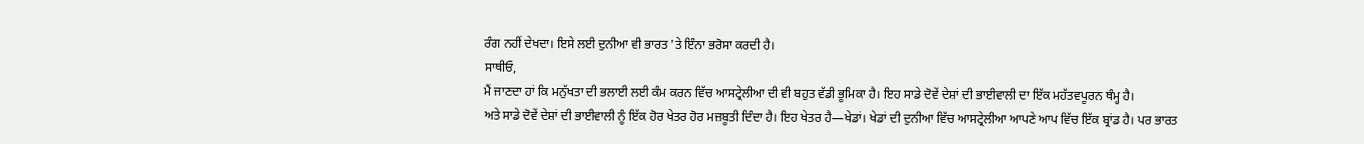ਰੰਗ ਨਹੀਂ ਦੇਖਦਾ। ਇਸੇ ਲਈ ਦੁਨੀਆ ਵੀ ਭਾਰਤ 'ਤੇ ਇੰਨਾ ਭਰੋਸਾ ਕਰਦੀ ਹੈ।
ਸਾਥੀਓ,
ਮੈਂ ਜਾਣਦਾ ਹਾਂ ਕਿ ਮਨੁੱਖਤਾ ਦੀ ਭਲਾਈ ਲਈ ਕੰਮ ਕਰਨ ਵਿੱਚ ਆਸਟ੍ਰੇਲੀਆ ਦੀ ਵੀ ਬਹੁਤ ਵੱਡੀ ਭੂਮਿਕਾ ਹੈ। ਇਹ ਸਾਡੇ ਦੋਵੇਂ ਦੇਸ਼ਾਂ ਦੀ ਭਾਈਵਾਲੀ ਦਾ ਇੱਕ ਮਹੱਤਵਪੂਰਨ ਥੰਮ੍ਹ ਹੈ।
ਅਤੇ ਸਾਡੇ ਦੋਵੇਂ ਦੇਸ਼ਾਂ ਦੀ ਭਾਈਵਾਲੀ ਨੂੰ ਇੱਕ ਹੋਰ ਖੇਤਰ ਹੋਰ ਮਜ਼ਬੂਤੀ ਦਿੰਦਾ ਹੈ। ਇਹ ਖੇਤਰ ਹੈ—ਖੇਡਾਂ। ਖੇਡਾਂ ਦੀ ਦੁਨੀਆ ਵਿੱਚ ਆਸਟ੍ਰੇਲੀਆ ਆਪਣੇ ਆਪ ਵਿੱਚ ਇੱਕ ਬ੍ਰਾਂਡ ਹੈ। ਪਰ ਭਾਰਤ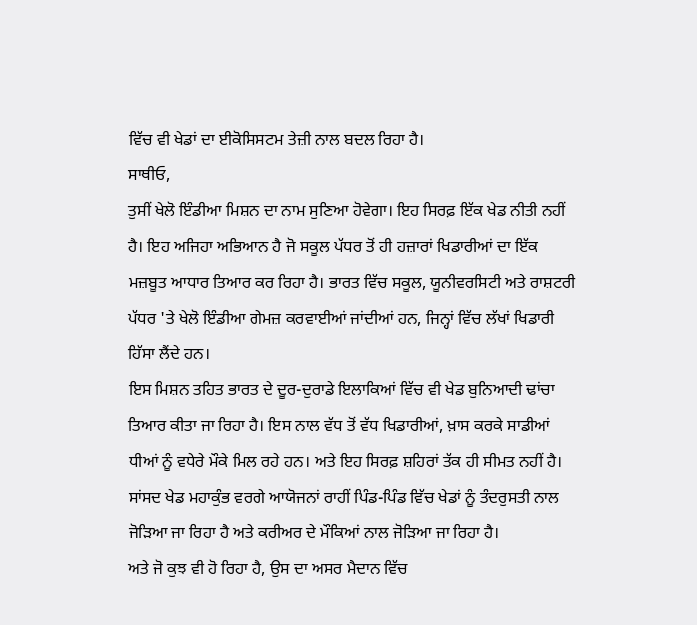ਵਿੱਚ ਵੀ ਖੇਡਾਂ ਦਾ ਈਕੋਸਿਸਟਮ ਤੇਜ਼ੀ ਨਾਲ ਬਦਲ ਰਿਹਾ ਹੈ।
ਸਾਥੀਓ,
ਤੁਸੀਂ ਖੇਲੋ ਇੰਡੀਆ ਮਿਸ਼ਨ ਦਾ ਨਾਮ ਸੁਣਿਆ ਹੋਵੇਗਾ। ਇਹ ਸਿਰਫ਼ ਇੱਕ ਖੇਡ ਨੀਤੀ ਨਹੀਂ ਹੈ। ਇਹ ਅਜਿਹਾ ਅਭਿਆਨ ਹੈ ਜੋ ਸਕੂਲ ਪੱਧਰ ਤੋਂ ਹੀ ਹਜ਼ਾਰਾਂ ਖਿਡਾਰੀਆਂ ਦਾ ਇੱਕ ਮਜ਼ਬੂਤ ਆਧਾਰ ਤਿਆਰ ਕਰ ਰਿਹਾ ਹੈ। ਭਾਰਤ ਵਿੱਚ ਸਕੂਲ, ਯੂਨੀਵਰਸਿਟੀ ਅਤੇ ਰਾਸ਼ਟਰੀ ਪੱਧਰ 'ਤੇ ਖੇਲੋ ਇੰਡੀਆ ਗੇਮਜ਼ ਕਰਵਾਈਆਂ ਜਾਂਦੀਆਂ ਹਨ, ਜਿਨ੍ਹਾਂ ਵਿੱਚ ਲੱਖਾਂ ਖਿਡਾਰੀ ਹਿੱਸਾ ਲੈਂਦੇ ਹਨ।
ਇਸ ਮਿਸ਼ਨ ਤਹਿਤ ਭਾਰਤ ਦੇ ਦੂਰ-ਦੁਰਾਡੇ ਇਲਾਕਿਆਂ ਵਿੱਚ ਵੀ ਖੇਡ ਬੁਨਿਆਦੀ ਢਾਂਚਾ ਤਿਆਰ ਕੀਤਾ ਜਾ ਰਿਹਾ ਹੈ। ਇਸ ਨਾਲ ਵੱਧ ਤੋਂ ਵੱਧ ਖਿਡਾਰੀਆਂ, ਖ਼ਾਸ ਕਰਕੇ ਸਾਡੀਆਂ ਧੀਆਂ ਨੂੰ ਵਧੇਰੇ ਮੌਕੇ ਮਿਲ ਰਹੇ ਹਨ। ਅਤੇ ਇਹ ਸਿਰਫ਼ ਸ਼ਹਿਰਾਂ ਤੱਕ ਹੀ ਸੀਮਤ ਨਹੀਂ ਹੈ। ਸਾਂਸਦ ਖੇਡ ਮਹਾਕੁੰਭ ਵਰਗੇ ਆਯੋਜਨਾਂ ਰਾਹੀਂ ਪਿੰਡ-ਪਿੰਡ ਵਿੱਚ ਖੇਡਾਂ ਨੂੰ ਤੰਦਰੁਸਤੀ ਨਾਲ ਜੋੜਿਆ ਜਾ ਰਿਹਾ ਹੈ ਅਤੇ ਕਰੀਅਰ ਦੇ ਮੌਕਿਆਂ ਨਾਲ ਜੋੜਿਆ ਜਾ ਰਿਹਾ ਹੈ।
ਅਤੇ ਜੋ ਕੁਝ ਵੀ ਹੋ ਰਿਹਾ ਹੈ, ਉਸ ਦਾ ਅਸਰ ਮੈਦਾਨ ਵਿੱਚ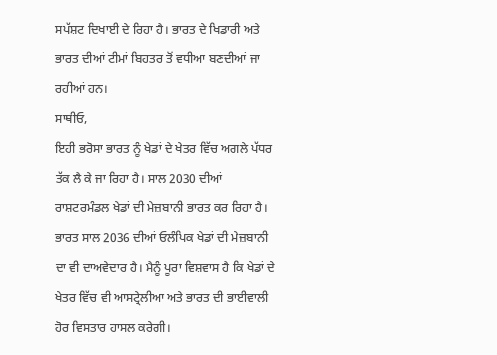ਸਪੱਸ਼ਟ ਦਿਖਾਈ ਦੇ ਰਿਹਾ ਹੈ। ਭਾਰਤ ਦੇ ਖਿਡਾਰੀ ਅਤੇ ਭਾਰਤ ਦੀਆਂ ਟੀਮਾਂ ਬਿਹਤਰ ਤੋਂ ਵਧੀਆ ਬਣਦੀਆਂ ਜਾ ਰਹੀਆਂ ਹਨ।
ਸਾਥੀਓ,
ਇਹੀ ਭਰੋਸਾ ਭਾਰਤ ਨੂੰ ਖੇਡਾਂ ਦੇ ਖੇਤਰ ਵਿੱਚ ਅਗਲੇ ਪੱਧਰ ਤੱਕ ਲੈ ਕੇ ਜਾ ਰਿਹਾ ਹੈ। ਸਾਲ 2030 ਦੀਆਂ ਰਾਸ਼ਟਰਮੰਡਲ ਖੇਡਾਂ ਦੀ ਮੇਜ਼ਬਾਨੀ ਭਾਰਤ ਕਰ ਰਿਹਾ ਹੈ। ਭਾਰਤ ਸਾਲ 2036 ਦੀਆਂ ਓਲੰਪਿਕ ਖੇਡਾਂ ਦੀ ਮੇਜ਼ਬਾਨੀ ਦਾ ਵੀ ਦਾਅਵੇਦਾਰ ਹੈ। ਮੈਨੂੰ ਪੂਰਾ ਵਿਸ਼ਵਾਸ ਹੈ ਕਿ ਖੇਡਾਂ ਦੇ ਖੇਤਰ ਵਿੱਚ ਵੀ ਆਸਟ੍ਰੇਲੀਆ ਅਤੇ ਭਾਰਤ ਦੀ ਭਾਈਵਾਲੀ ਹੋਰ ਵਿਸਤਾਰ ਹਾਸਲ ਕਰੇਗੀ।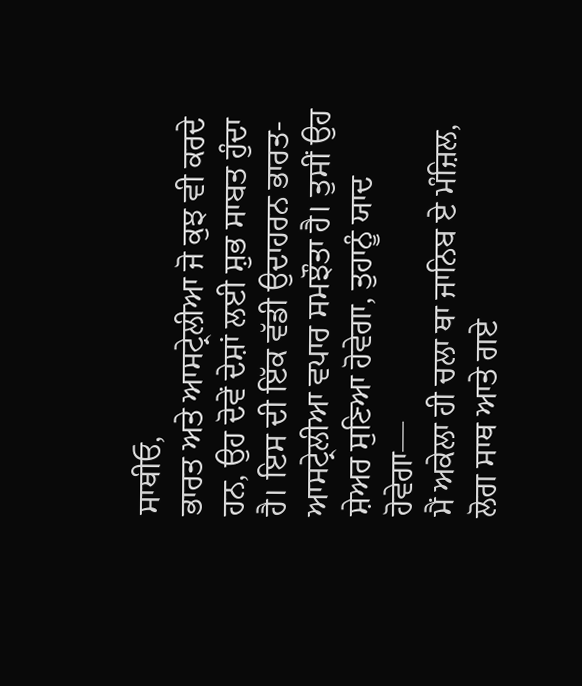ਸਾਥੀਓ,
ਭਾਰਤ ਅਤੇ ਆਸਟ੍ਰੇਲੀਆ ਜੋ ਕੁਝ ਵੀ ਕਰਦੇ ਹਨ, ਉਹ ਦੋਵੇਂ ਦੇਸ਼ਾਂ ਲਈ ਸ਼ੁਭ ਸਾਬਤ ਹੁੰਦਾ ਹੈ। ਇਸ ਦੀ ਇੱਕ ਵੱਡੀ ਉਦਾਹਰਨ ਭਾਰਤ-ਆਸਟ੍ਰੇਲੀਆ ਵਪਾਰ ਸਮਝੌਤਾ ਹੈ। ਤੁਸੀਂ ਉਹ ਸ਼ੇਅਰ ਸੁਣਿਆ ਹੋਵੇਗਾ, ਤੁਹਾਨੂੰ ਯਾਦ ਹੋਵੇਗਾ—
ਮੈਂ ਅਕੇਲਾ ਹੀ ਚਲਾ ਥਾ ਜਾਨਿਬ ਏ ਮੰਜ਼ਿਲ,
ਲੋਗ ਸਾਥ ਆਤੇ ਗਏ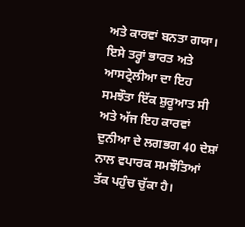ਅਤੇ ਕਾਰਵਾਂ ਬਨਤਾ ਗਯਾ।
ਇਸੇ ਤਰ੍ਹਾਂ ਭਾਰਤ ਅਤੇ ਆਸਟ੍ਰੇਲੀਆ ਦਾ ਇਹ ਸਮਝੌਤਾ ਇੱਕ ਸ਼ੁਰੂਆਤ ਸੀ ਅਤੇ ਅੱਜ ਇਹ ਕਾਰਵਾਂ ਦੁਨੀਆ ਦੇ ਲਗਭਗ 40 ਦੇਸ਼ਾਂ ਨਾਲ ਵਪਾਰਕ ਸਮਝੌਤਿਆਂ ਤੱਕ ਪਹੁੰਚ ਚੁੱਕਾ ਹੈ।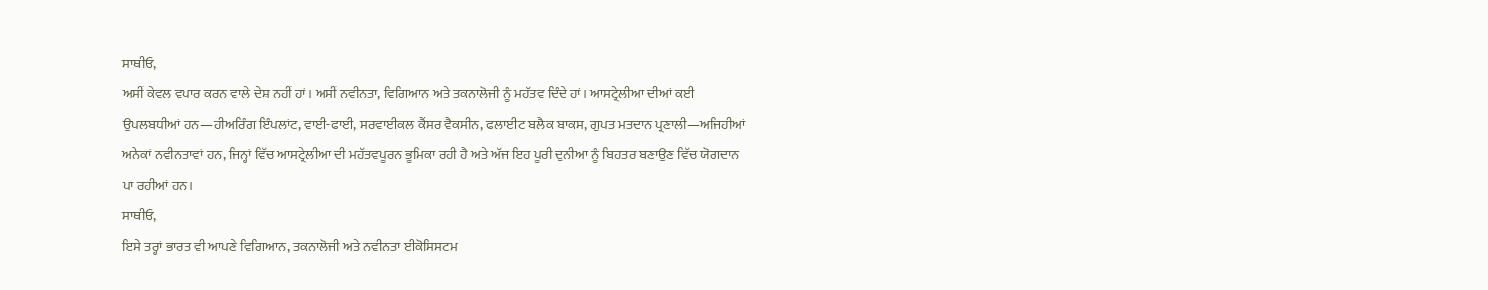ਸਾਥੀਓ,
ਅਸੀਂ ਕੇਵਲ ਵਪਾਰ ਕਰਨ ਵਾਲੇ ਦੇਸ਼ ਨਹੀਂ ਹਾਂ। ਅਸੀਂ ਨਵੀਨਤਾ, ਵਿਗਿਆਨ ਅਤੇ ਤਕਨਾਲੋਜੀ ਨੂੰ ਮਹੱਤਵ ਦਿੰਦੇ ਹਾਂ। ਆਸਟ੍ਰੇਲੀਆ ਦੀਆਂ ਕਈ ਉਪਲਬਧੀਆਂ ਹਨ—ਹੀਅਰਿੰਗ ਇੰਪਲਾਂਟ, ਵਾਈ-ਫਾਈ, ਸਰਵਾਈਕਲ ਕੈਂਸਰ ਵੈਕਸੀਨ, ਫਲਾਈਟ ਬਲੈਕ ਬਾਕਸ, ਗੁਪਤ ਮਤਦਾਨ ਪ੍ਰਣਾਲੀ—ਅਜਿਹੀਆਂ ਅਨੇਕਾਂ ਨਵੀਨਤਾਵਾਂ ਹਨ, ਜਿਨ੍ਹਾਂ ਵਿੱਚ ਆਸਟ੍ਰੇਲੀਆ ਦੀ ਮਹੱਤਵਪੂਰਨ ਭੂਮਿਕਾ ਰਹੀ ਹੈ ਅਤੇ ਅੱਜ ਇਹ ਪੂਰੀ ਦੁਨੀਆ ਨੂੰ ਬਿਹਤਰ ਬਣਾਉਣ ਵਿੱਚ ਯੋਗਦਾਨ ਪਾ ਰਹੀਆਂ ਹਨ।
ਸਾਥੀਓ,
ਇਸੇ ਤਰ੍ਹਾਂ ਭਾਰਤ ਵੀ ਆਪਣੇ ਵਿਗਿਆਨ, ਤਕਨਾਲੋਜੀ ਅਤੇ ਨਵੀਨਤਾ ਈਕੋਸਿਸਟਮ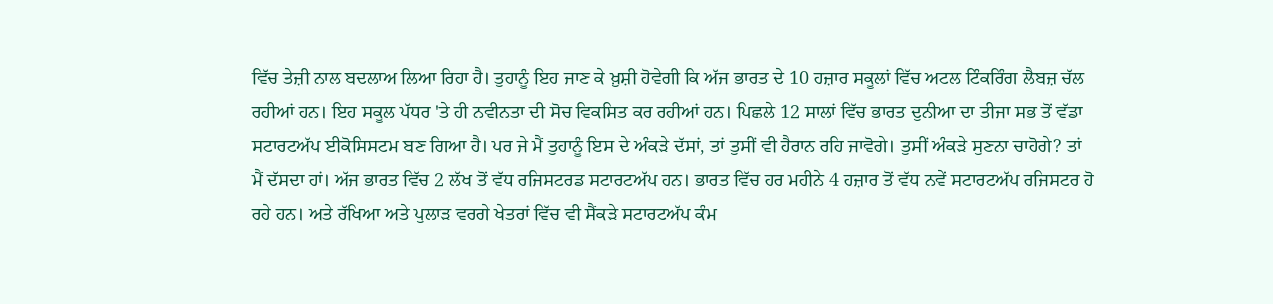ਵਿੱਚ ਤੇਜ਼ੀ ਨਾਲ ਬਦਲਾਅ ਲਿਆ ਰਿਹਾ ਹੈ। ਤੁਹਾਨੂੰ ਇਹ ਜਾਣ ਕੇ ਖ਼ੁਸ਼ੀ ਹੋਵੇਗੀ ਕਿ ਅੱਜ ਭਾਰਤ ਦੇ 10 ਹਜ਼ਾਰ ਸਕੂਲਾਂ ਵਿੱਚ ਅਟਲ ਟਿੰਕਰਿੰਗ ਲੈਬਜ਼ ਚੱਲ ਰਹੀਆਂ ਹਨ। ਇਹ ਸਕੂਲ ਪੱਧਰ 'ਤੇ ਹੀ ਨਵੀਨਤਾ ਦੀ ਸੋਚ ਵਿਕਸਿਤ ਕਰ ਰਹੀਆਂ ਹਨ। ਪਿਛਲੇ 12 ਸਾਲਾਂ ਵਿੱਚ ਭਾਰਤ ਦੁਨੀਆ ਦਾ ਤੀਜਾ ਸਭ ਤੋਂ ਵੱਡਾ ਸਟਾਰਟਅੱਪ ਈਕੋਸਿਸਟਮ ਬਣ ਗਿਆ ਹੈ। ਪਰ ਜੇ ਮੈਂ ਤੁਹਾਨੂੰ ਇਸ ਦੇ ਅੰਕੜੇ ਦੱਸਾਂ, ਤਾਂ ਤੁਸੀਂ ਵੀ ਹੈਰਾਨ ਰਹਿ ਜਾਵੋਗੇ। ਤੁਸੀਂ ਅੰਕੜੇ ਸੁਣਨਾ ਚਾਹੋਗੇ? ਤਾਂ ਮੈਂ ਦੱਸਦਾ ਹਾਂ। ਅੱਜ ਭਾਰਤ ਵਿੱਚ 2 ਲੱਖ ਤੋਂ ਵੱਧ ਰਜਿਸਟਰਡ ਸਟਾਰਟਅੱਪ ਹਨ। ਭਾਰਤ ਵਿੱਚ ਹਰ ਮਹੀਨੇ 4 ਹਜ਼ਾਰ ਤੋਂ ਵੱਧ ਨਵੇਂ ਸਟਾਰਟਅੱਪ ਰਜਿਸਟਰ ਹੋ ਰਹੇ ਹਨ। ਅਤੇ ਰੱਖਿਆ ਅਤੇ ਪੁਲਾੜ ਵਰਗੇ ਖੇਤਰਾਂ ਵਿੱਚ ਵੀ ਸੈਂਕੜੇ ਸਟਾਰਟਅੱਪ ਕੰਮ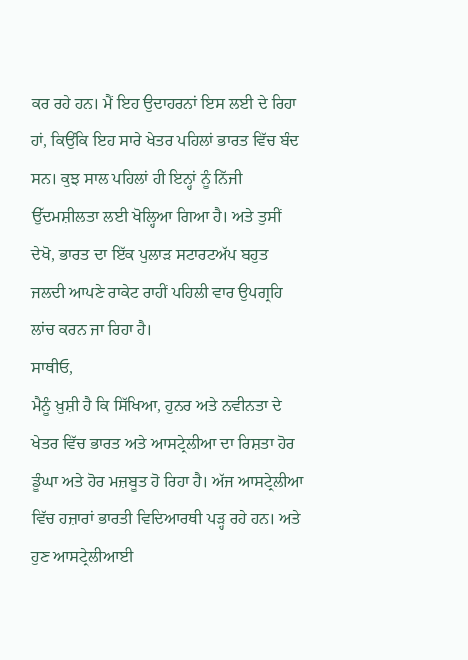ਕਰ ਰਹੇ ਹਨ। ਮੈਂ ਇਹ ਉਦਾਹਰਨਾਂ ਇਸ ਲਈ ਦੇ ਰਿਹਾ ਹਾਂ, ਕਿਉਂਕਿ ਇਹ ਸਾਰੇ ਖੇਤਰ ਪਹਿਲਾਂ ਭਾਰਤ ਵਿੱਚ ਬੰਦ ਸਨ। ਕੁਝ ਸਾਲ ਪਹਿਲਾਂ ਹੀ ਇਨ੍ਹਾਂ ਨੂੰ ਨਿੱਜੀ ਉੱਦਮਸ਼ੀਲਤਾ ਲਈ ਖੋਲ੍ਹਿਆ ਗਿਆ ਹੈ। ਅਤੇ ਤੁਸੀਂ ਦੇਖੋ, ਭਾਰਤ ਦਾ ਇੱਕ ਪੁਲਾੜ ਸਟਾਰਟਅੱਪ ਬਹੁਤ ਜਲਦੀ ਆਪਣੇ ਰਾਕੇਟ ਰਾਹੀਂ ਪਹਿਲੀ ਵਾਰ ਉਪਗ੍ਰਹਿ ਲਾਂਚ ਕਰਨ ਜਾ ਰਿਹਾ ਹੈ।
ਸਾਥੀਓ,
ਮੈਨੂੰ ਖ਼ੁਸ਼ੀ ਹੈ ਕਿ ਸਿੱਖਿਆ, ਹੁਨਰ ਅਤੇ ਨਵੀਨਤਾ ਦੇ ਖੇਤਰ ਵਿੱਚ ਭਾਰਤ ਅਤੇ ਆਸਟ੍ਰੇਲੀਆ ਦਾ ਰਿਸ਼ਤਾ ਹੋਰ ਡੂੰਘਾ ਅਤੇ ਹੋਰ ਮਜ਼ਬੂਤ ਹੋ ਰਿਹਾ ਹੈ। ਅੱਜ ਆਸਟ੍ਰੇਲੀਆ ਵਿੱਚ ਹਜ਼ਾਰਾਂ ਭਾਰਤੀ ਵਿਦਿਆਰਥੀ ਪੜ੍ਹ ਰਹੇ ਹਨ। ਅਤੇ ਹੁਣ ਆਸਟ੍ਰੇਲੀਆਈ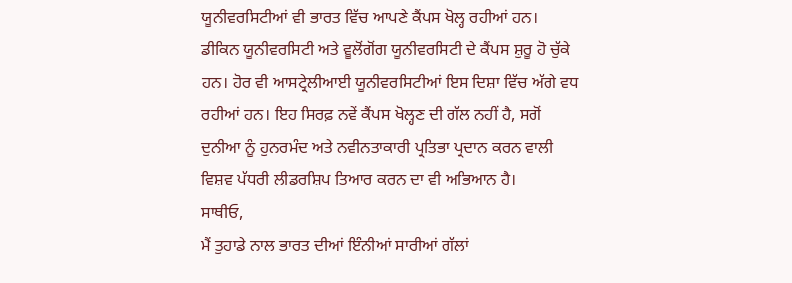ਯੂਨੀਵਰਸਿਟੀਆਂ ਵੀ ਭਾਰਤ ਵਿੱਚ ਆਪਣੇ ਕੈਂਪਸ ਖੋਲ੍ਹ ਰਹੀਆਂ ਹਨ। ਡੀਕਿਨ ਯੂਨੀਵਰਸਿਟੀ ਅਤੇ ਵੂਲੋਂਗੋਂਗ ਯੂਨੀਵਰਸਿਟੀ ਦੇ ਕੈਂਪਸ ਸ਼ੁਰੂ ਹੋ ਚੁੱਕੇ ਹਨ। ਹੋਰ ਵੀ ਆਸਟ੍ਰੇਲੀਆਈ ਯੂਨੀਵਰਸਿਟੀਆਂ ਇਸ ਦਿਸ਼ਾ ਵਿੱਚ ਅੱਗੇ ਵਧ ਰਹੀਆਂ ਹਨ। ਇਹ ਸਿਰਫ਼ ਨਵੇਂ ਕੈਂਪਸ ਖੋਲ੍ਹਣ ਦੀ ਗੱਲ ਨਹੀਂ ਹੈ, ਸਗੋਂ ਦੁਨੀਆ ਨੂੰ ਹੁਨਰਮੰਦ ਅਤੇ ਨਵੀਨਤਾਕਾਰੀ ਪ੍ਰਤਿਭਾ ਪ੍ਰਦਾਨ ਕਰਨ ਵਾਲੀ ਵਿਸ਼ਵ ਪੱਧਰੀ ਲੀਡਰਸ਼ਿਪ ਤਿਆਰ ਕਰਨ ਦਾ ਵੀ ਅਭਿਆਨ ਹੈ।
ਸਾਥੀਓ,
ਮੈਂ ਤੁਹਾਡੇ ਨਾਲ ਭਾਰਤ ਦੀਆਂ ਇੰਨੀਆਂ ਸਾਰੀਆਂ ਗੱਲਾਂ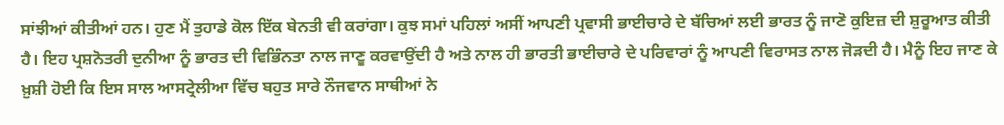ਸਾਂਝੀਆਂ ਕੀਤੀਆਂ ਹਨ। ਹੁਣ ਮੈਂ ਤੁਹਾਡੇ ਕੋਲ ਇੱਕ ਬੇਨਤੀ ਵੀ ਕਰਾਂਗਾ। ਕੁਝ ਸਮਾਂ ਪਹਿਲਾਂ ਅਸੀਂ ਆਪਣੀ ਪ੍ਰਵਾਸੀ ਭਾਈਚਾਰੇ ਦੇ ਬੱਚਿਆਂ ਲਈ ਭਾਰਤ ਨੂੰ ਜਾਣੋ ਕੁਇਜ਼ ਦੀ ਸ਼ੁਰੂਆਤ ਕੀਤੀ ਹੈ। ਇਹ ਪ੍ਰਸ਼ਨੋਤਰੀ ਦੁਨੀਆ ਨੂੰ ਭਾਰਤ ਦੀ ਵਿਭਿੰਨਤਾ ਨਾਲ ਜਾਣੂ ਕਰਵਾਉਂਦੀ ਹੈ ਅਤੇ ਨਾਲ ਹੀ ਭਾਰਤੀ ਭਾਈਚਾਰੇ ਦੇ ਪਰਿਵਾਰਾਂ ਨੂੰ ਆਪਣੀ ਵਿਰਾਸਤ ਨਾਲ ਜੋੜਦੀ ਹੈ। ਮੈਨੂੰ ਇਹ ਜਾਣ ਕੇ ਖ਼ੁਸ਼ੀ ਹੋਈ ਕਿ ਇਸ ਸਾਲ ਆਸਟ੍ਰੇਲੀਆ ਵਿੱਚ ਬਹੁਤ ਸਾਰੇ ਨੌਜਵਾਨ ਸਾਥੀਆਂ ਨੇ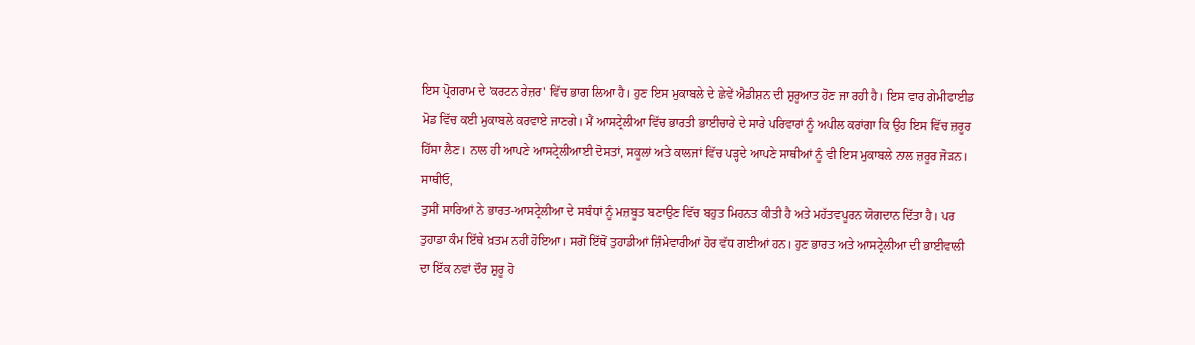ਇਸ ਪ੍ਰੋਗਰਾਮ ਦੇ 'ਕਰਟਨ ਰੇਜ਼ਰ' ਵਿੱਚ ਭਾਗ ਲਿਆ ਹੈ। ਹੁਣ ਇਸ ਮੁਕਾਬਲੇ ਦੇ ਛੇਵੇਂ ਐਡੀਸ਼ਨ ਦੀ ਸ਼ੁਰੂਆਤ ਹੋਣ ਜਾ ਰਹੀ ਹੈ। ਇਸ ਵਾਰ ਗੇਮੀਫਾਈਡ ਮੋਡ ਵਿੱਚ ਕਈ ਮੁਕਾਬਲੇ ਕਰਵਾਏ ਜਾਣਗੇ। ਮੈਂ ਆਸਟ੍ਰੇਲੀਆ ਵਿੱਚ ਭਾਰਤੀ ਭਾਈਚਾਰੇ ਦੇ ਸਾਰੇ ਪਰਿਵਾਰਾਂ ਨੂੰ ਅਪੀਲ ਕਰਾਂਗਾ ਕਿ ਉਹ ਇਸ ਵਿੱਚ ਜ਼ਰੂਰ ਹਿੱਸਾ ਲੈਣ। ਨਾਲ ਹੀ ਆਪਣੇ ਆਸਟ੍ਰੇਲੀਆਈ ਦੋਸਤਾਂ, ਸਕੂਲਾਂ ਅਤੇ ਕਾਲਜਾਂ ਵਿੱਚ ਪੜ੍ਹਦੇ ਆਪਣੇ ਸਾਥੀਆਂ ਨੂੰ ਵੀ ਇਸ ਮੁਕਾਬਲੇ ਨਾਲ ਜ਼ਰੂਰ ਜੋੜਨ।
ਸਾਥੀਓ,
ਤੁਸੀਂ ਸਾਰਿਆਂ ਨੇ ਭਾਰਤ-ਆਸਟ੍ਰੇਲੀਆ ਦੇ ਸਬੰਧਾਂ ਨੂੰ ਮਜ਼ਬੂਤ ਬਣਾਉਣ ਵਿੱਚ ਬਹੁਤ ਮਿਹਨਤ ਕੀਤੀ ਹੈ ਅਤੇ ਮਹੱਤਵਪੂਰਨ ਯੋਗਦਾਨ ਦਿੱਤਾ ਹੈ। ਪਰ ਤੁਹਾਡਾ ਕੰਮ ਇੱਥੇ ਖ਼ਤਮ ਨਹੀਂ ਹੋਇਆ। ਸਗੋਂ ਇੱਥੋਂ ਤੁਹਾਡੀਆਂ ਜ਼ਿੰਮੇਵਾਰੀਆਂ ਹੋਰ ਵੱਧ ਗਈਆਂ ਹਨ। ਹੁਣ ਭਾਰਤ ਅਤੇ ਆਸਟ੍ਰੇਲੀਆ ਦੀ ਭਾਈਵਾਲੀ ਦਾ ਇੱਕ ਨਵਾਂ ਦੌਰ ਸ਼ੁਰੂ ਹੋ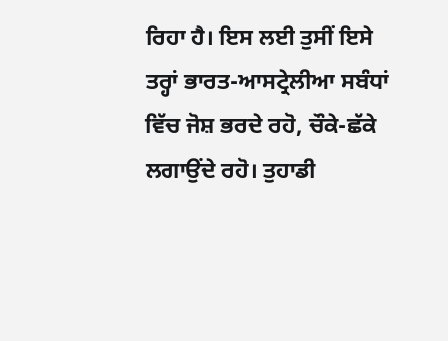ਰਿਹਾ ਹੈ। ਇਸ ਲਈ ਤੁਸੀਂ ਇਸੇ ਤਰ੍ਹਾਂ ਭਾਰਤ-ਆਸਟ੍ਰੇਲੀਆ ਸਬੰਧਾਂ ਵਿੱਚ ਜੋਸ਼ ਭਰਦੇ ਰਹੋ, ਚੌਕੇ-ਛੱਕੇ ਲਗਾਉਂਦੇ ਰਹੋ। ਤੁਹਾਡੀ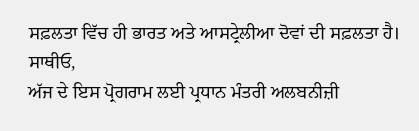ਸਫ਼ਲਤਾ ਵਿੱਚ ਹੀ ਭਾਰਤ ਅਤੇ ਆਸਟ੍ਰੇਲੀਆ ਦੋਵਾਂ ਦੀ ਸਫ਼ਲਤਾ ਹੈ।
ਸਾਥੀਓ,
ਅੱਜ ਦੇ ਇਸ ਪ੍ਰੋਗਰਾਮ ਲਈ ਪ੍ਰਧਾਨ ਮੰਤਰੀ ਅਲਬਨੀਜ਼ੀ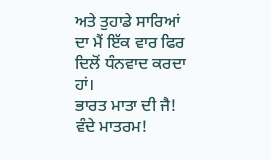ਅਤੇ ਤੁਹਾਡੇ ਸਾਰਿਆਂ ਦਾ ਮੈਂ ਇੱਕ ਵਾਰ ਫਿਰ ਦਿਲੋਂ ਧੰਨਵਾਦ ਕਰਦਾ ਹਾਂ।
ਭਾਰਤ ਮਾਤਾ ਦੀ ਜੈ!
ਵੰਦੇ ਮਾਤਰਮ!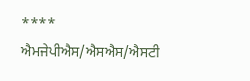****
ਐਮਜੇਪੀਐਸ/ਐਸਐਸ/ਐਸਟੀ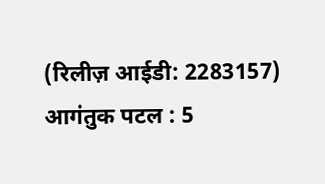(रिलीज़ आईडी: 2283157)
आगंतुक पटल : 5